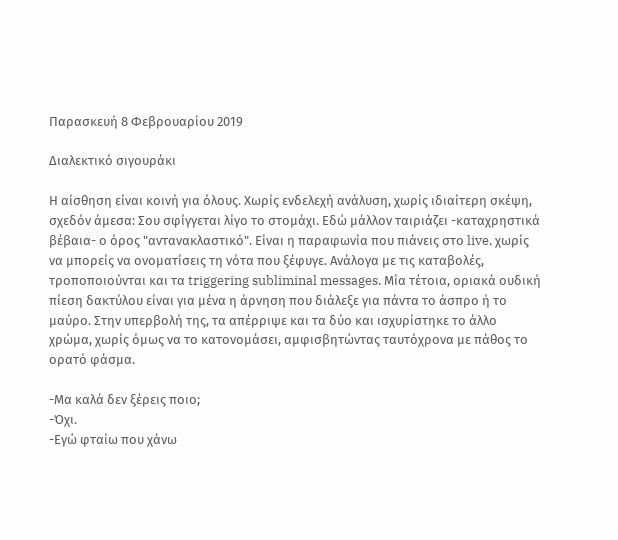Παρασκευή 8 Φεβρουαρίου 2019

Διαλεκτικό σιγουράκι

Η αίσθηση είναι κοινή για όλους. Χωρίς ενδελεχή ανάλυση, χωρίς ιδιαίτερη σκέψη, σχεδόν άμεσα: Σου σφίγγεται λίγο το στομάχι. Εδώ μάλλον ταιριάζει -καταχρηστικά βέβαια- ο όρος "αντανακλαστικό". Είναι η παραφωνία που πιάνεις στο live, χωρίς να μπορείς να ονοματίσεις τη νότα που ξέφυγε. Ανάλογα με τις καταβολές, τροποποιούνται και τα triggering subliminal messages. Μία τέτοια, οριακά ουδική πίεση δακτύλου είναι για μένα η άρνηση που διάλεξε για πάντα το άσπρο ή το μαύρο. Στην υπερβολή της, τα απέρριψε και τα δύο και ισχυρίστηκε το άλλο χρώμα, χωρίς όμως να το κατονομάσει, αμφισβητώντας ταυτόχρονα με πάθος το ορατό φάσμα.

-Μα καλά δεν ξέρεις ποιο;
-Όχι.
-Εγώ φταίω που χάνω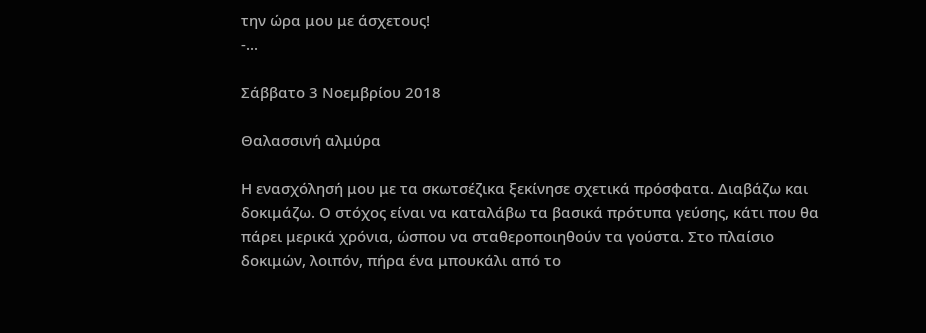την ώρα μου με άσχετους!
-...

Σάββατο 3 Νοεμβρίου 2018

Θαλασσινή αλμύρα

Η ενασχόλησή μου με τα σκωτσέζικα ξεκίνησε σχετικά πρόσφατα. Διαβάζω και δοκιμάζω. Ο στόχος είναι να καταλάβω τα βασικά πρότυπα γεύσης, κάτι που θα πάρει μερικά χρόνια, ώσπου να σταθεροποιηθούν τα γούστα. Στο πλαίσιο δοκιμών, λοιπόν, πήρα ένα μπουκάλι από το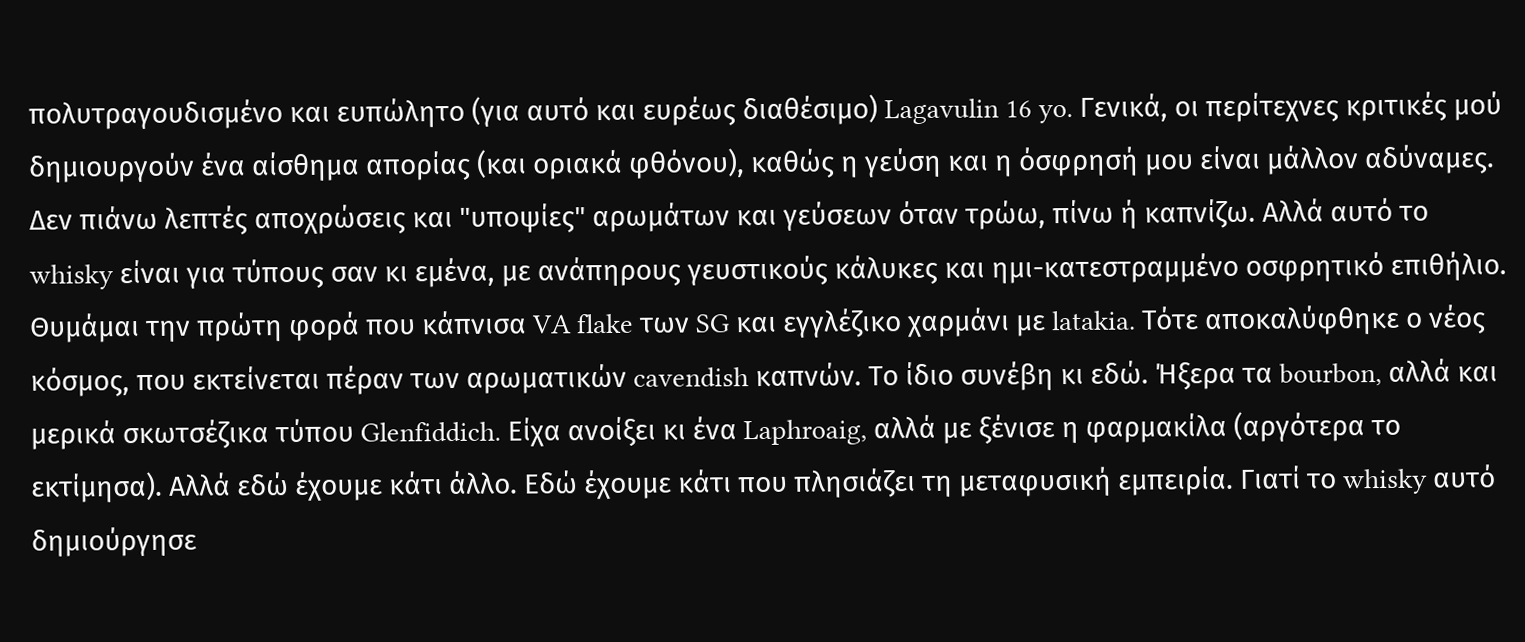πολυτραγουδισμένο και ευπώλητο (για αυτό και ευρέως διαθέσιμο) Lagavulin 16 yo. Γενικά, οι περίτεχνες κριτικές μού δημιουργούν ένα αίσθημα απορίας (και οριακά φθόνου), καθώς η γεύση και η όσφρησή μου είναι μάλλον αδύναμες. Δεν πιάνω λεπτές αποχρώσεις και "υποψίες" αρωμάτων και γεύσεων όταν τρώω, πίνω ή καπνίζω. Αλλά αυτό το whisky είναι για τύπους σαν κι εμένα, με ανάπηρους γευστικούς κάλυκες και ημι-κατεστραμμένο οσφρητικό επιθήλιο. Θυμάμαι την πρώτη φορά που κάπνισα VA flake των SG και εγγλέζικο χαρμάνι με latakia. Τότε αποκαλύφθηκε ο νέος κόσμος, που εκτείνεται πέραν των αρωματικών cavendish καπνών. Το ίδιο συνέβη κι εδώ. Ήξερα τα bourbon, αλλά και μερικά σκωτσέζικα τύπου Glenfiddich. Είχα ανοίξει κι ένα Laphroaig, αλλά με ξένισε η φαρμακίλα (αργότερα το εκτίμησα). Αλλά εδώ έχουμε κάτι άλλο. Εδώ έχουμε κάτι που πλησιάζει τη μεταφυσική εμπειρία. Γιατί το whisky αυτό δημιούργησε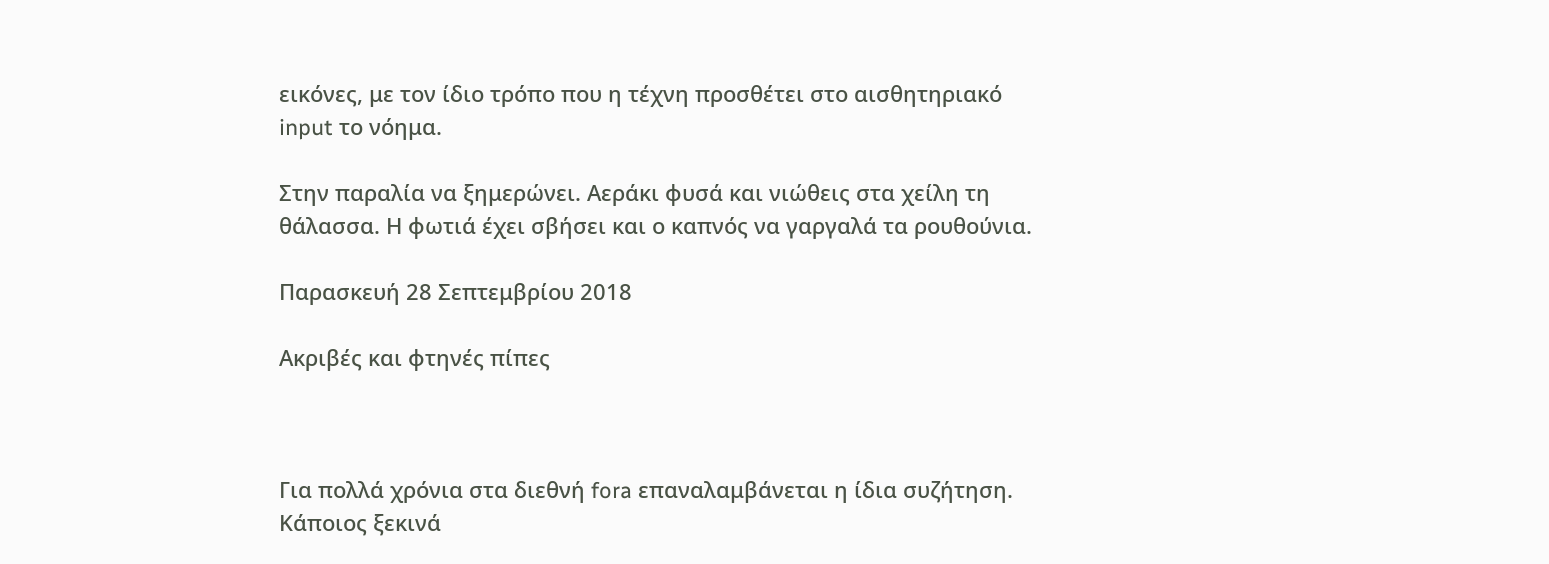εικόνες, με τον ίδιο τρόπο που η τέχνη προσθέτει στο αισθητηριακό input το νόημα.

Στην παραλία να ξημερώνει. Αεράκι φυσά και νιώθεις στα χείλη τη θάλασσα. Η φωτιά έχει σβήσει και ο καπνός να γαργαλά τα ρουθούνια.

Παρασκευή 28 Σεπτεμβρίου 2018

Ακριβές και φτηνές πίπες



Για πολλά χρόνια στα διεθνή fora επαναλαμβάνεται η ίδια συζήτηση. Κάποιος ξεκινά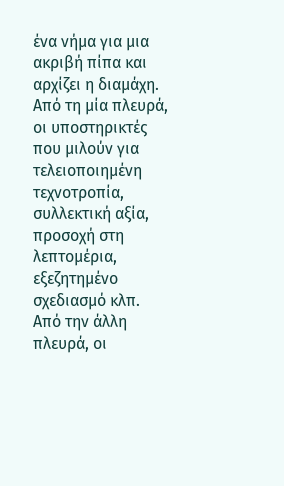ένα νήμα για μια ακριβή πίπα και αρχίζει η διαμάχη. Από τη μία πλευρά, οι υποστηρικτές που μιλούν για τελειοποιημένη τεχνοτροπία, συλλεκτική αξία, προσοχή στη λεπτομέρια, εξεζητημένο σχεδιασμό κλπ. Από την άλλη πλευρά, οι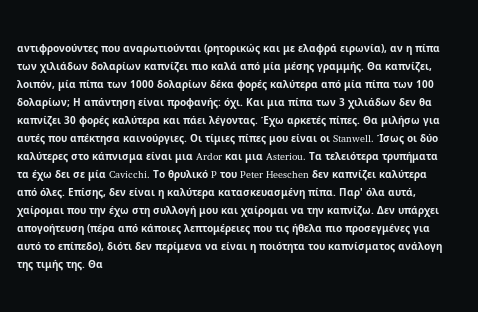αντιφρονούντες που αναρωτιούνται (ρητορικώς και με ελαφρά ειρωνία), αν η πίπα των χιλιάδων δολαρίων καπνίζει πιο καλά από μία μέσης γραμμής. Θα καπνίζει, λοιπόν, μία πίπα των 1000 δολαρίων δέκα φορές καλύτερα από μία πίπα των 100 δολαρίων; Η απάντηση είναι προφανής: όχι. Και μια πίπα των 3 χιλιάδων δεν θα καπνίζει 30 φορές καλύτερα και πάει λέγοντας. Έχω αρκετές πίπες. Θα μιλήσω για αυτές που απέκτησα καινούργιες. Οι τίμιες πίπες μου είναι οι Stanwell. Ίσως οι δύο καλύτερες στο κάπνισμα είναι μια Ardor και μια Asteriou. Τα τελειότερα τρυπήματα τα έχω δει σε μία Cavicchi. Το θρυλικό P του Peter Heeschen δεν καπνίζει καλύτερα από όλες. Επίσης, δεν είναι η καλύτερα κατασκευασμένη πίπα. Παρ' όλα αυτά, χαίρομαι που την έχω στη συλλογή μου και χαίρομαι να την καπνίζω. Δεν υπάρχει απογοήτευση (πέρα από κάποιες λεπτομέρειες που τις ήθελα πιο προσεγμένες για αυτό το επίπεδο), διότι δεν περίμενα να είναι η ποιότητα του καπνίσματος ανάλογη της τιμής της. Θα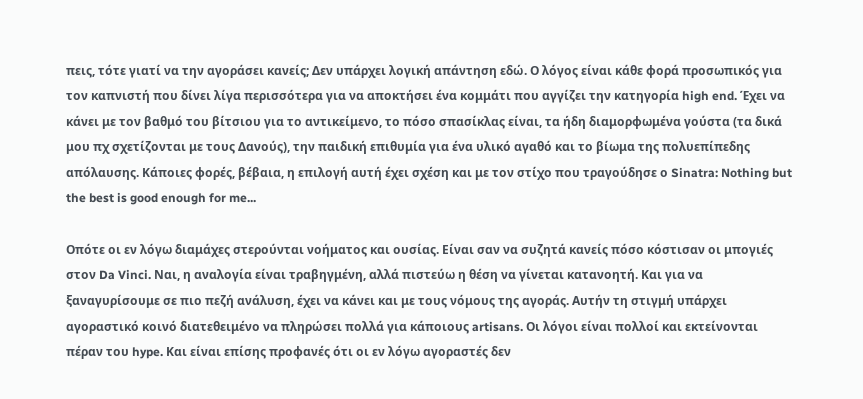πεις, τότε γιατί να την αγοράσει κανείς; Δεν υπάρχει λογική απάντηση εδώ. Ο λόγος είναι κάθε φορά προσωπικός για τον καπνιστή που δίνει λίγα περισσότερα για να αποκτήσει ένα κομμάτι που αγγίζει την κατηγορία high end. Έχει να κάνει με τον βαθμό του βίτσιου για το αντικείμενο, το πόσο σπασίκλας είναι, τα ήδη διαμορφωμένα γούστα (τα δικά μου πχ σχετίζονται με τους Δανούς), την παιδική επιθυμία για ένα υλικό αγαθό και το βίωμα της πολυεπίπεδης απόλαυσης. Κάποιες φορές, βέβαια, η επιλογή αυτή έχει σχέση και με τον στίχο που τραγούδησε ο Sinatra: Nothing but the best is good enough for me...

Οπότε οι εν λόγω διαμάχες στερούνται νοήματος και ουσίας. Είναι σαν να συζητά κανείς πόσο κόστισαν οι μπογιές στον Da Vinci. Ναι, η αναλογία είναι τραβηγμένη, αλλά πιστεύω η θέση να γίνεται κατανοητή. Και για να ξαναγυρίσουμε σε πιο πεζή ανάλυση, έχει να κάνει και με τους νόμους της αγοράς. Αυτήν τη στιγμή υπάρχει αγοραστικό κοινό διατεθειμένο να πληρώσει πολλά για κάποιους artisans. Οι λόγοι είναι πολλοί και εκτείνονται πέραν του hype. Και είναι επίσης προφανές ότι οι εν λόγω αγοραστές δεν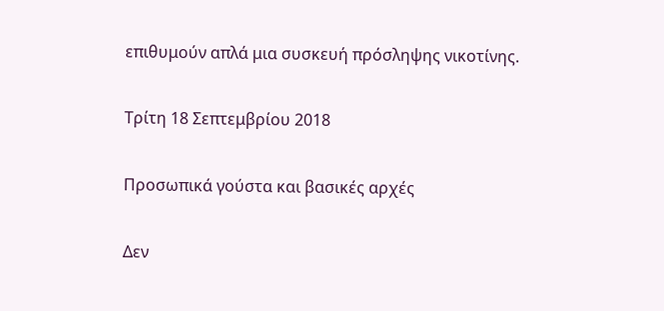επιθυμούν απλά μια συσκευή πρόσληψης νικοτίνης.

Τρίτη 18 Σεπτεμβρίου 2018

Προσωπικά γούστα και βασικές αρχές

Δεν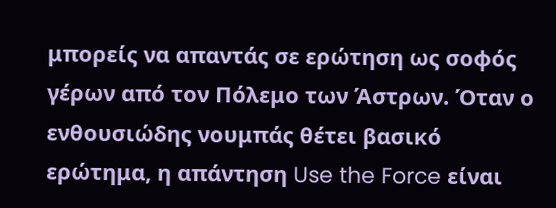μπορείς να απαντάς σε ερώτηση ως σοφός γέρων από τον Πόλεμο των Άστρων. Όταν ο ενθουσιώδης νουμπάς θέτει βασικό ερώτημα, η απάντηση Use the Force είναι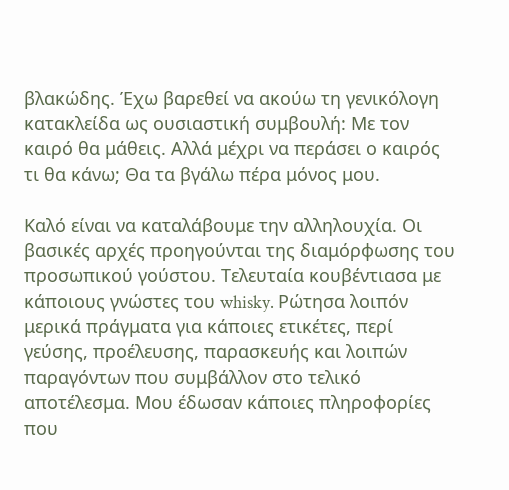βλακώδης. Έχω βαρεθεί να ακούω τη γενικόλογη κατακλείδα ως ουσιαστική συμβουλή: Με τον καιρό θα μάθεις. Αλλά μέχρι να περάσει ο καιρός τι θα κάνω; Θα τα βγάλω πέρα μόνος μου.

Καλό είναι να καταλάβουμε την αλληλουχία. Οι βασικές αρχές προηγούνται της διαμόρφωσης του προσωπικού γούστου. Τελευταία κουβέντιασα με κάποιους γνώστες του whisky. Ρώτησα λοιπόν μερικά πράγματα για κάποιες ετικέτες, περί γεύσης, προέλευσης, παρασκευής και λοιπών παραγόντων που συμβάλλον στο τελικό αποτέλεσμα. Μου έδωσαν κάποιες πληροφορίες που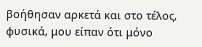βοήθησαν αρκετά και στο τέλος, φυσικά, μου είπαν ότι μόνο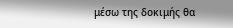μέσω της δοκιμής θα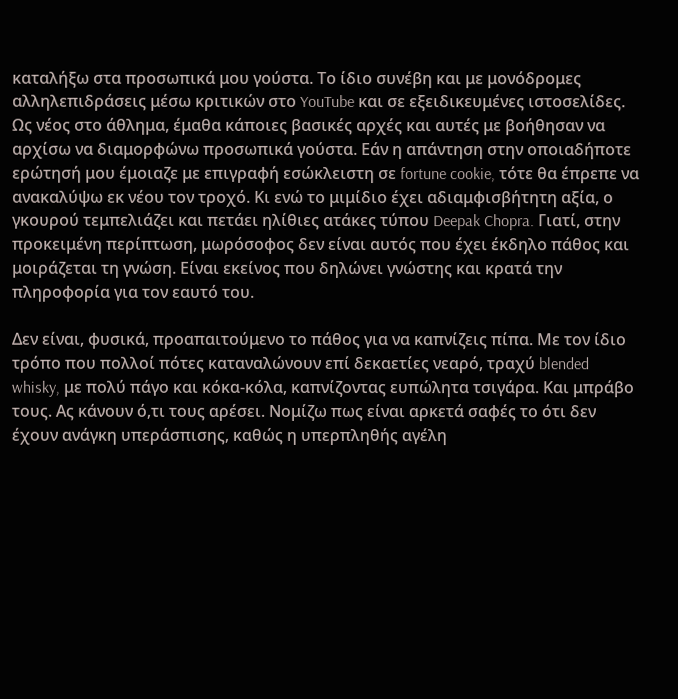καταλήξω στα προσωπικά μου γούστα. Το ίδιο συνέβη και με μονόδρομες αλληλεπιδράσεις μέσω κριτικών στο YouTube και σε εξειδικευμένες ιστοσελίδες. Ως νέος στο άθλημα, έμαθα κάποιες βασικές αρχές και αυτές με βοήθησαν να αρχίσω να διαμορφώνω προσωπικά γούστα. Εάν η απάντηση στην οποιαδήποτε ερώτησή μου έμοιαζε με επιγραφή εσώκλειστη σε fortune cookie, τότε θα έπρεπε να ανακαλύψω εκ νέου τον τροχό. Κι ενώ το μιμίδιο έχει αδιαμφισβήτητη αξία, ο γκουρού τεμπελιάζει και πετάει ηλίθιες ατάκες τύπου Deepak Chopra. Γιατί, στην προκειμένη περίπτωση, μωρόσοφος δεν είναι αυτός που έχει έκδηλο πάθος και μοιράζεται τη γνώση. Είναι εκείνος που δηλώνει γνώστης και κρατά την πληροφορία για τον εαυτό του.

Δεν είναι, φυσικά, προαπαιτούμενο το πάθος για να καπνίζεις πίπα. Με τον ίδιο τρόπο που πολλοί πότες καταναλώνουν επί δεκαετίες νεαρό, τραχύ blended whisky, με πολύ πάγο και κόκα-κόλα, καπνίζοντας ευπώλητα τσιγάρα. Και μπράβο τους. Ας κάνουν ό,τι τους αρέσει. Νομίζω πως είναι αρκετά σαφές το ότι δεν έχουν ανάγκη υπεράσπισης, καθώς η υπερπληθής αγέλη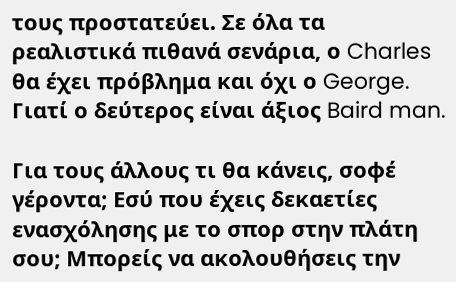τους προστατεύει. Σε όλα τα ρεαλιστικά πιθανά σενάρια, ο Charles θα έχει πρόβλημα και όχι ο George. Γιατί ο δεύτερος είναι άξιος Baird man.

Για τους άλλους τι θα κάνεις, σοφέ γέροντα; Εσύ που έχεις δεκαετίες ενασχόλησης με το σπορ στην πλάτη σου; Μπορείς να ακολουθήσεις την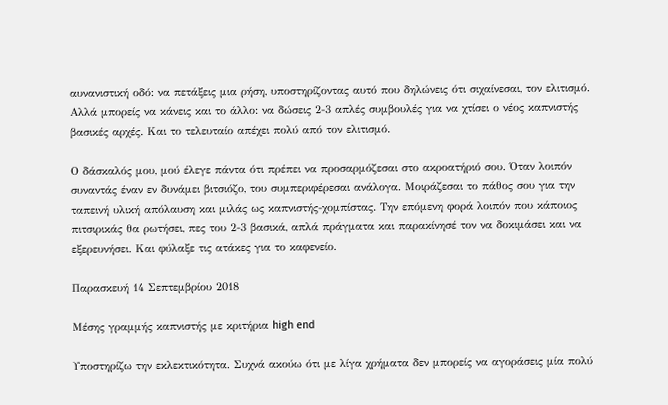αυνανιστική οδό: να πετάξεις μια ρήση, υποστηρίζοντας αυτό που δηλώνεις ότι σιχαίνεσαι, τον ελιτισμό. Αλλά μπορείς να κάνεις και το άλλο: να δώσεις 2-3 απλές συμβουλές για να χτίσει ο νέος καπνιστής βασικές αρχές. Και το τελευταίο απέχει πολύ από τον ελιτισμό.

Ο δάσκαλός μου, μού έλεγε πάντα ότι πρέπει να προσαρμόζεσαι στο ακροατήριό σου. Όταν λοιπόν συναντάς έναν εν δυνάμει βιτσιόζο, του συμπεριφέρεσαι ανάλογα. Μοιράζεσαι το πάθος σου για την ταπεινή υλική απόλαυση και μιλάς ως καπνιστής-χομπίστας. Την επόμενη φορά λοιπόν που κάποιος πιτσιρικάς θα ρωτήσει, πες του 2-3 βασικά, απλά πράγματα και παρακίνησέ τον να δοκιμάσει και να εξερευνήσει. Και φύλαξε τις ατάκες για το καφενείο.

Παρασκευή 14 Σεπτεμβρίου 2018

Μέσης γραμμής καπνιστής με κριτήρια high end

Υποστηρίζω την εκλεκτικότητα. Συχνά ακούω ότι με λίγα χρήματα δεν μπορείς να αγοράσεις μία πολύ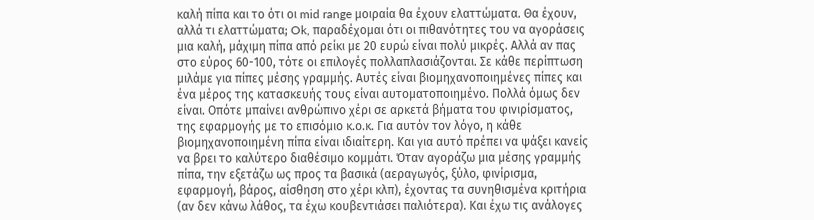καλή πίπα και το ότι οι mid range μοιραία θα έχουν ελαττώματα. Θα έχουν, αλλά τι ελαττώματα; Ok, παραδέχομαι ότι οι πιθανότητες του να αγοράσεις μια καλή, μάχιμη πίπα από ρείκι με 20 ευρώ είναι πολύ μικρές. Αλλά αν πας στο εύρος 60-100, τότε οι επιλογές πολλαπλασιάζονται. Σε κάθε περίπτωση μιλάμε για πίπες μέσης γραμμής. Αυτές είναι βιομηχανοποιημένες πίπες και ένα μέρος της κατασκευής τους είναι αυτοματοποιημένο. Πολλά όμως δεν είναι. Οπότε μπαίνει ανθρώπινο χέρι σε αρκετά βήματα του φινιρίσματος, της εφαρμογής με το επισόμιο κ.ο.κ. Για αυτόν τον λόγο, η κάθε βιομηχανοποιημένη πίπα είναι ιδιαίτερη. Και για αυτό πρέπει να ψάξει κανείς να βρει το καλύτερο διαθέσιμο κομμάτι. Όταν αγοράζω μια μέσης γραμμής πίπα, την εξετάζω ως προς τα βασικά (αεραγωγός, ξύλο, φινίρισμα, εφαρμογή, βάρος, αίσθηση στο χέρι κλπ), έχοντας τα συνηθισμένα κριτήρια (αν δεν κάνω λάθος, τα έχω κουβεντιάσει παλιότερα). Και έχω τις ανάλογες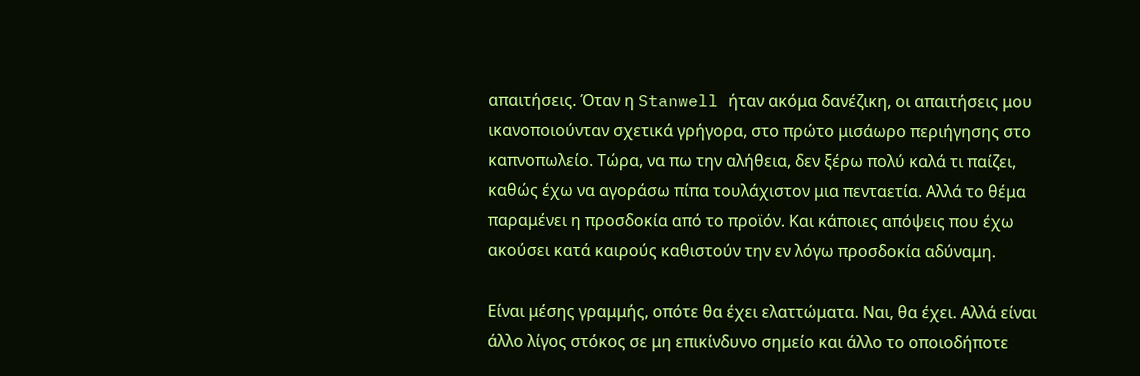απαιτήσεις. Όταν η Stanwell ήταν ακόμα δανέζικη, οι απαιτήσεις μου ικανοποιούνταν σχετικά γρήγορα, στο πρώτο μισάωρο περιήγησης στο καπνοπωλείο. Τώρα, να πω την αλήθεια, δεν ξέρω πολύ καλά τι παίζει, καθώς έχω να αγοράσω πίπα τουλάχιστον μια πενταετία. Αλλά το θέμα παραμένει η προσδοκία από το προϊόν. Και κάποιες απόψεις που έχω ακούσει κατά καιρούς καθιστούν την εν λόγω προσδοκία αδύναμη.

Είναι μέσης γραμμής, οπότε θα έχει ελαττώματα. Ναι, θα έχει. Αλλά είναι άλλο λίγος στόκος σε μη επικίνδυνο σημείο και άλλο το οποιοδήποτε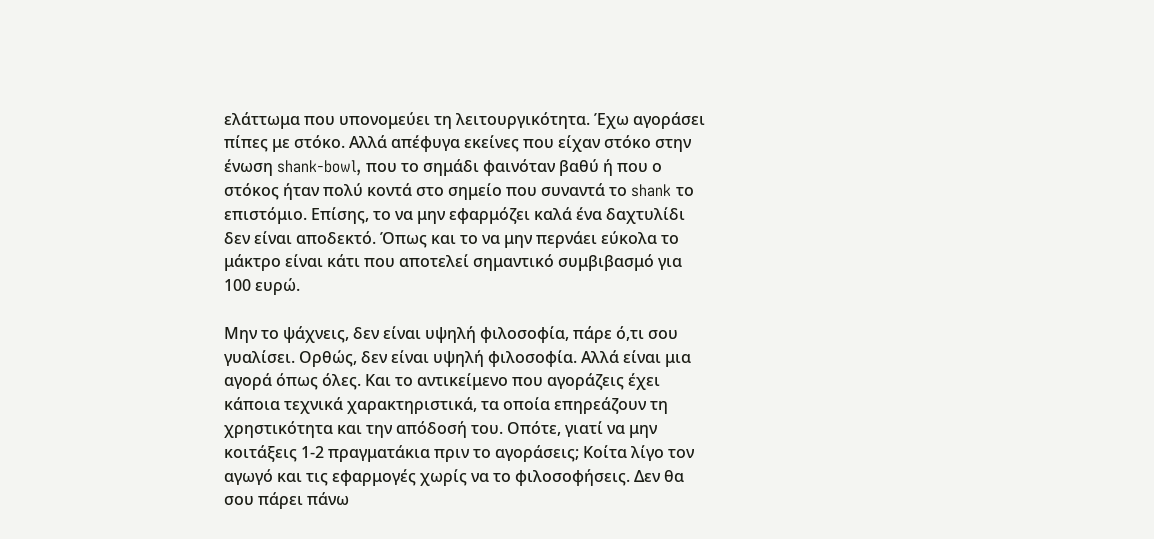ελάττωμα που υπονομεύει τη λειτουργικότητα. Έχω αγοράσει πίπες με στόκο. Αλλά απέφυγα εκείνες που είχαν στόκο στην ένωση shank-bowl, που το σημάδι φαινόταν βαθύ ή που ο στόκος ήταν πολύ κοντά στο σημείο που συναντά το shank το επιστόμιο. Επίσης, το να μην εφαρμόζει καλά ένα δαχτυλίδι δεν είναι αποδεκτό. Όπως και το να μην περνάει εύκολα το μάκτρο είναι κάτι που αποτελεί σημαντικό συμβιβασμό για 100 ευρώ.

Μην το ψάχνεις, δεν είναι υψηλή φιλοσοφία, πάρε ό,τι σου γυαλίσει. Ορθώς, δεν είναι υψηλή φιλοσοφία. Αλλά είναι μια αγορά όπως όλες. Και το αντικείμενο που αγοράζεις έχει κάποια τεχνικά χαρακτηριστικά, τα οποία επηρεάζουν τη χρηστικότητα και την απόδοσή του. Οπότε, γιατί να μην κοιτάξεις 1-2 πραγματάκια πριν το αγοράσεις; Κοίτα λίγο τον αγωγό και τις εφαρμογές χωρίς να το φιλοσοφήσεις. Δεν θα σου πάρει πάνω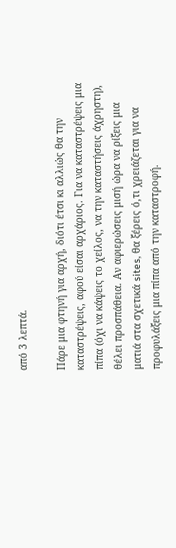από 3 λεπτά.

Πάρε μια φτηνή για αρχή, διότι έτσι κι αλλιώς θα την καταστρέψεις, αφού είσαι αρχάριος. Για να καταστρέψεις μια πίπα (όχι να κάψεις το χείλος, να την καταστήσεις άχρηστη), θέλει προσπάθεια. Αν αφιερώσεις μισή ώρα να ρίξεις μια ματιά στα σχετικά sites, θα ξέρεις ό,τι χρειάζεται για να προφυλάξεις μια πίπα από την καταστροφή.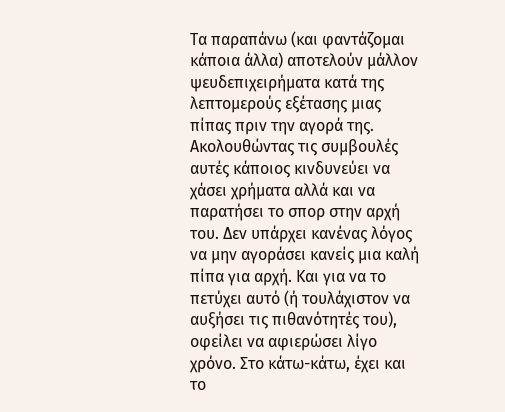Τα παραπάνω (και φαντάζομαι κάποια άλλα) αποτελούν μάλλον ψευδεπιχειρήματα κατά της λεπτομερούς εξέτασης μιας πίπας πριν την αγορά της. Ακολουθώντας τις συμβουλές αυτές κάποιος κινδυνεύει να χάσει χρήματα αλλά και να παρατήσει το σπορ στην αρχή του. Δεν υπάρχει κανένας λόγος να μην αγοράσει κανείς μια καλή πίπα για αρχή. Και για να το πετύχει αυτό (ή τουλάχιστον να αυξήσει τις πιθανότητές του), οφείλει να αφιερώσει λίγο χρόνο. Στο κάτω-κάτω, έχει και το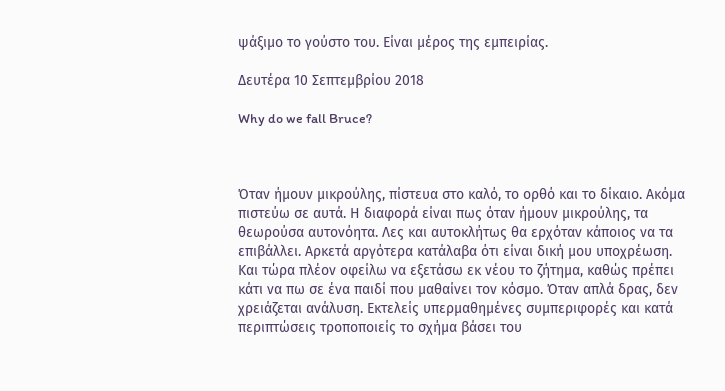ψάξιμο το γούστο του. Είναι μέρος της εμπειρίας.

Δευτέρα 10 Σεπτεμβρίου 2018

Why do we fall Bruce?



Όταν ήμουν μικρούλης, πίστευα στο καλό, το ορθό και το δίκαιο. Ακόμα πιστεύω σε αυτά. Η διαφορά είναι πως όταν ήμουν μικρούλης, τα θεωρούσα αυτονόητα. Λες και αυτοκλήτως θα ερχόταν κάποιος να τα επιβάλλει. Αρκετά αργότερα κατάλαβα ότι είναι δική μου υποχρέωση. Και τώρα πλέον οφείλω να εξετάσω εκ νέου το ζήτημα, καθώς πρέπει κάτι να πω σε ένα παιδί που μαθαίνει τον κόσμο. Όταν απλά δρας, δεν χρειάζεται ανάλυση. Εκτελείς υπερμαθημένες συμπεριφορές και κατά περιπτώσεις τροποποιείς το σχήμα βάσει του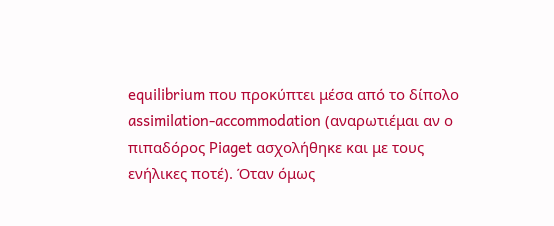equilibrium που προκύπτει μέσα από το δίπολο assimilation-accommodation (αναρωτιέμαι αν ο πιπαδόρος Piaget ασχολήθηκε και με τους ενήλικες ποτέ). Όταν όμως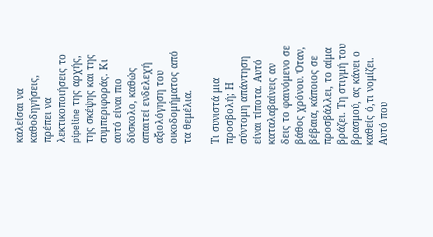καλείσαι να καθοδηγήσεις, πρέπει να λεκτικοποιήσεις το pipeline της αρχής, της σκέψης και της συμπεριφοράς. Κι αυτό είναι πιο δύσκολο, καθώς απαιτεί ενδελεχή αξιολόγηση του οικοδομήματος από τα θεμέλια.

Τι συνιστά μια προσβολή; Η σύντομη απάντηση είναι τίποτα. Αυτό καταλαβαίνεις αν δεις το φαινόμενο σε βάθος χρόνου. Όταν, βέβαια, κάποιος σε προσβάλλει, το αίμα βράζει. Τη στιγμή του βρασμού, ας κάνει ο καθείς ό,τι νομίζει. Αυτό που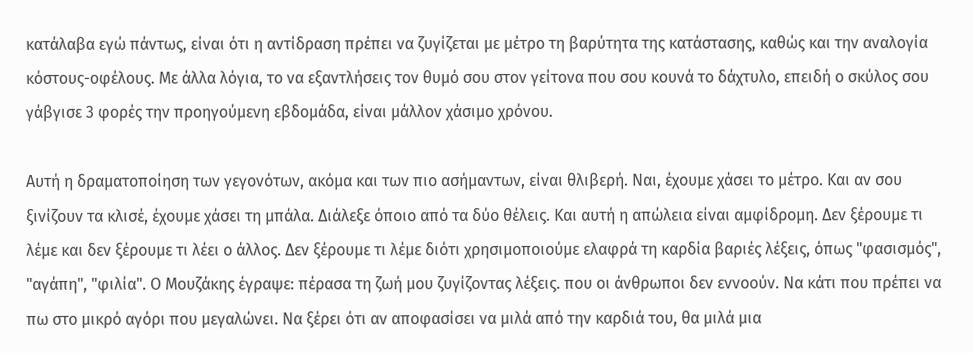κατάλαβα εγώ πάντως, είναι ότι η αντίδραση πρέπει να ζυγίζεται με μέτρο τη βαρύτητα της κατάστασης, καθώς και την αναλογία κόστους-οφέλους. Με άλλα λόγια, το να εξαντλήσεις τον θυμό σου στον γείτονα που σου κουνά το δάχτυλο, επειδή ο σκύλος σου γάβγισε 3 φορές την προηγούμενη εβδομάδα, είναι μάλλον χάσιμο χρόνου.

Αυτή η δραματοποίηση των γεγονότων, ακόμα και των πιο ασήμαντων, είναι θλιβερή. Ναι, έχουμε χάσει το μέτρο. Και αν σου ξινίζουν τα κλισέ, έχουμε χάσει τη μπάλα. Διάλεξε όποιο από τα δύο θέλεις. Και αυτή η απώλεια είναι αμφίδρομη. Δεν ξέρουμε τι λέμε και δεν ξέρουμε τι λέει ο άλλος. Δεν ξέρουμε τι λέμε διότι χρησιμοποιούμε ελαφρά τη καρδία βαριές λέξεις, όπως "φασισμός", "αγάπη", "φιλία". Ο Μουζάκης έγραψε: πέρασα τη ζωή μου ζυγίζοντας λέξεις. που οι άνθρωποι δεν εννοούν. Να κάτι που πρέπει να πω στο μικρό αγόρι που μεγαλώνει. Να ξέρει ότι αν αποφασίσει να μιλά από την καρδιά του, θα μιλά μια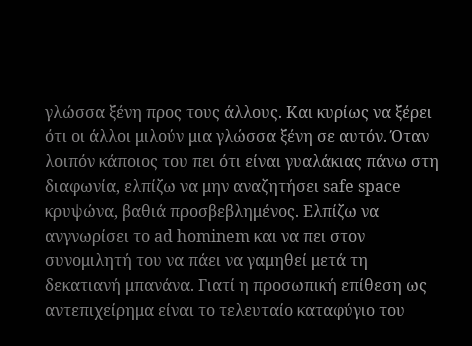γλώσσα ξένη προς τους άλλους. Και κυρίως να ξέρει ότι οι άλλοι μιλούν μια γλώσσα ξένη σε αυτόν. Όταν λοιπόν κάποιος του πει ότι είναι γυαλάκιας πάνω στη διαφωνία, ελπίζω να μην αναζητήσει safe space κρυψώνα, βαθιά προσβεβλημένος. Ελπίζω να ανγνωρίσει το ad hominem και να πει στον συνομιλητή του να πάει να γαμηθεί μετά τη δεκατιανή μπανάνα. Γιατί η προσωπική επίθεση ως αντεπιχείρημα είναι το τελευταίο καταφύγιο του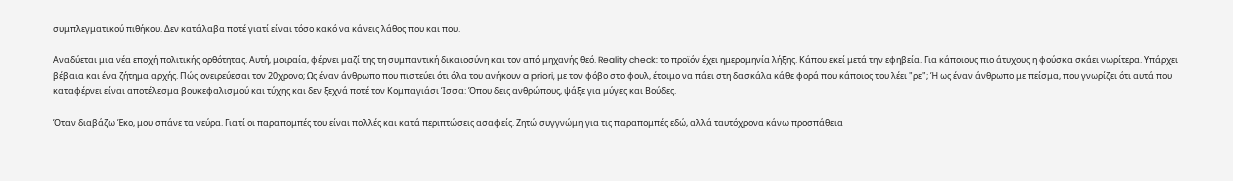συμπλεγματικού πιθήκου. Δεν κατάλαβα ποτέ γιατί είναι τόσο κακό να κάνεις λάθος που και που.

Αναδύεται μια νέα εποχή πολιτικής ορθότητας. Αυτή, μοιραία, φέρνει μαζί της τη συμπαντική δικαιοσύνη και τον από μηχανής θεό. Reality check: το προϊόν έχει ημερομηνία λήξης. Κάπου εκεί μετά την εφηβεία. Για κάποιους πιο άτυχους η φούσκα σκάει νωρίτερα. Υπάρχει βέβαια και ένα ζήτημα αρχής. Πώς ονειρεύεσαι τον 20χρονο; Ως έναν άνθρωπο που πιστεύει ότι όλα του ανήκουν a priori, με τον φόβο στο φουλ, έτοιμο να πάει στη δασκάλα κάθε φορά που κάποιος του λέει "ρε"; Ή ως έναν άνθρωπο με πείσμα, που γνωρίζει ότι αυτά που καταφέρνει είναι αποτέλεσμα βουκεφαλισμού και τύχης και δεν ξεχνά ποτέ τον Κομπαγιάσι Ίσσα: Όπου δεις ανθρώπους, ψάξε για μύγες και Βούδες.

Όταν διαβάζω Έκο, μου σπάνε τα νεύρα. Γιατί οι παραπομπές του είναι πολλές και κατά περιπτώσεις ασαφείς. Ζητώ συγγνώμη για τις παραπομπές εδώ, αλλά ταυτόχρονα κάνω προσπάθεια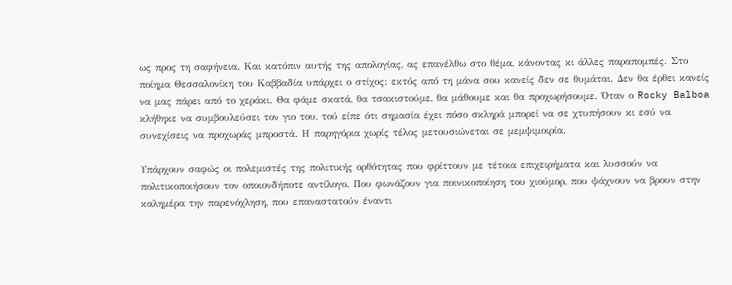ως προς τη σαφήνεια. Και κατόπιν αυτής της απολογίας, ας επανέλθω στο θέμα, κάνοντας κι άλλες παραπομπές. Στο ποίημα Θεσσαλονίκη του Καββαδία υπάρχει ο στίχος: εκτός από τη μάνα σου κανείς δεν σε θυμάται. Δεν θα έρθει κανείς να μας πάρει από το χεράκι. Θα φάμε σκατά, θα τσακιστούμε, θα μάθουμε και θα προχωρήσουμε. Όταν ο Rocky Balboa κλήθηκε να συμβουλεύσει τον γιο του, τού είπε ότι σημασία έχει πόσο σκληρά μπορεί να σε χτυπήσουν κι εσύ να συνεχίσεις να προχωράς μπροστά. Η παρηγόρια χωρίς τέλος μετουσιώνεται σε μεμψιμοιρία.

Υπάρχουν σαφώς οι πολεμιστές της πολιτικής ορθότητας που φρίττουν με τέτοια επιχειρήματα και λυσσούν να πολιτικοποιήσουν τον οποιονδήποτε αντίλογο. Που φωνάζουν για ποινικοποίηση του χιούμορ, που ψάχνουν να βρουν στην καλημέρα την παρενόχληση, που επαναστατούν έναντι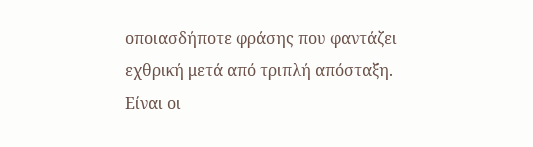οποιασδήποτε φράσης που φαντάζει εχθρική μετά από τριπλή απόσταξη. Είναι οι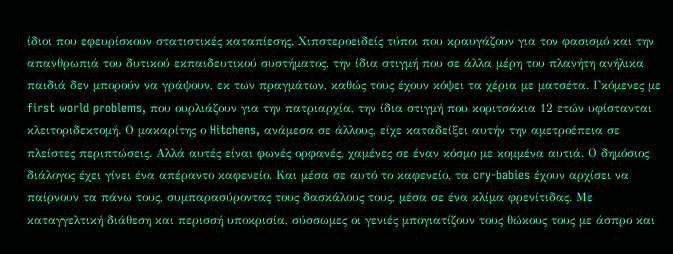ίδιοι που εφευρίσκουν στατιστικές καταπίεσης. Χιπστεροειδείς τύποι που κραυγάζουν για τον φασισμό και την απανθρωπιά του δυτικού εκπαιδευτικού συστήματος, την ίδια στιγμή που σε άλλα μέρη του πλανήτη ανήλικα παιδιά δεν μπορούν να γράψουν, εκ των πραγμάτων, καθώς τους έχουν κόψει τα χέρια με ματσέτα. Γκόμενες με first world problems, που ουρλιάζουν για την πατριαρχία, την ίδια στιγμή που κοριτσάκια 12 ετών υφίστανται κλειτοριδεκτομή. Ο μακαρίτης ο Hitchens, ανάμεσα σε άλλους, είχε καταδείξει αυτήν την αμετροέπεια σε πλείστες περιπτώσεις. Αλλά αυτές είναι φωνές ορφανές, χαμένες σε έναν κόσμο με κομμένα αυτιά. Ο δημόσιος διάλογος έχει γίνει ένα απέραντο καφενείο. Και μέσα σε αυτό το καφενείο, τα cry-babies έχουν αρχίσει να παίρνουν τα πάνω τους, συμπαρασύροντας τους δασκάλους τους, μέσα σε ένα κλίμα φρενίτιδας. Με καταγγελτική διάθεση και περισσή υποκρισία, σύσσωμες οι γενιές μπογιατίζουν τους θώκους τους με άσπρο και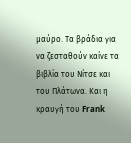μαύρο. Τα βράδια για να ζεσταθούν καίνε τα βιβλία του Νίτσε και του Πλάτωνα. Και η κραυγή του Frank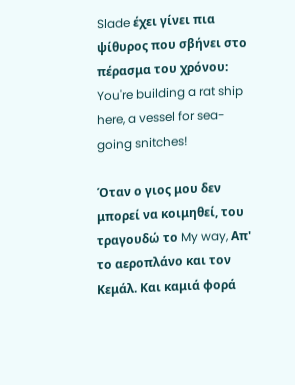Slade έχει γίνει πια ψίθυρος που σβήνει στο πέρασμα του χρόνου: You're building a rat ship here, a vessel for sea-going snitches!

Όταν ο γιος μου δεν μπορεί να κοιμηθεί, του τραγουδώ το My way, Απ' το αεροπλάνο και τον Κεμάλ. Και καμιά φορά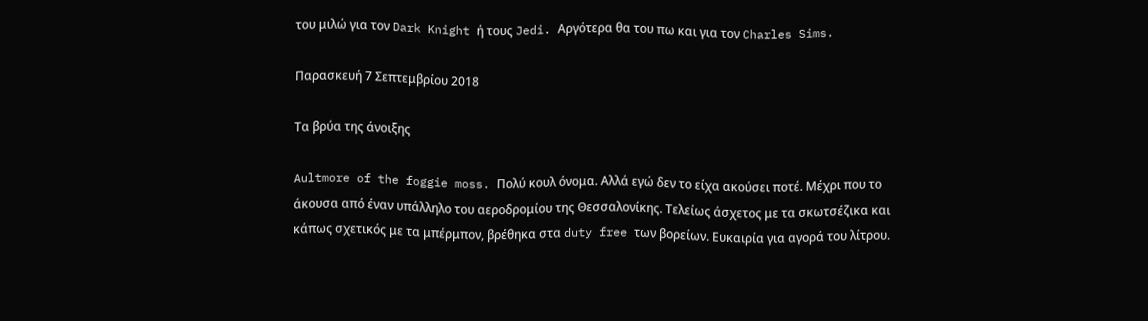του μιλώ για τον Dark Knight ή τους Jedi. Αργότερα θα του πω και για τον Charles Sims.

Παρασκευή 7 Σεπτεμβρίου 2018

Τα βρύα της άνοιξης

Aultmore of the foggie moss. Πολύ κουλ όνομα. Αλλά εγώ δεν το είχα ακούσει ποτέ. Μέχρι που το άκουσα από έναν υπάλληλο του αεροδρομίου της Θεσσαλονίκης. Τελείως άσχετος με τα σκωτσέζικα και κάπως σχετικός με τα μπέρμπον, βρέθηκα στα duty free των βορείων. Ευκαιρία για αγορά του λίτρου.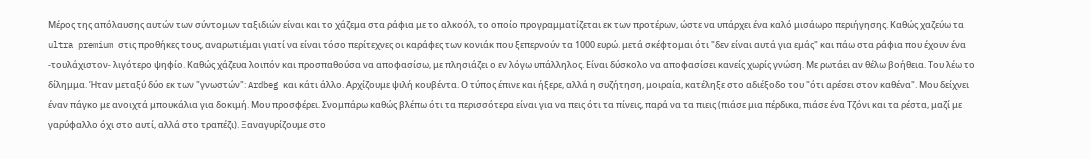Μέρος της απόλαυσης αυτών των σύντομων ταξιδιών είναι και το χάζεμα στα ράφια με το αλκοόλ, το οποίο προγραμματίζεται εκ των προτέρων, ώστε να υπάρχει ένα καλό μισάωρο περιήγησης. Καθώς χαζεύω τα ultra premium στις προθήκες τους, αναρωτιέμαι γιατί να είναι τόσο περίτεχνες οι καράφες των κονιάκ που ξεπερνούν τα 1000 ευρώ. μετά σκέφτομαι ότι "δεν είναι αυτά για εμάς" και πάω στα ράφια που έχουν ένα -τουλάχιστον- λιγότερο ψηφίο. Καθώς χάζευα λοιπόν και προσπαθούσα να αποφασίσω, με πλησιάζει ο εν λόγω υπάλληλος. Είναι δύσκολο να αποφασίσει κανείς χωρίς γνώση. Με ρωτάει αν θέλω βοήθεια. Του λέω το δίλημμα. Ήταν μεταξύ δύο εκ των "γνωστών": Ardbeg και κάτι άλλο. Αρχίζουμε ψιλή κουβέντα. Ο τύπος έπινε και ήξερε, αλλά η συζήτηση, μοιραία, κατέληξε στο αδιέξοδο του "ότι αρέσει στον καθένα". Μου δείχνει έναν πάγκο με ανοιχτά μπουκάλια για δοκιμή. Μου προσφέρει. Σνομπάρω καθώς βλέπω ότι τα περισσότερα είναι για να πεις ότι τα πίνεις, παρά να τα πιεις (πιάσε μια πέρδικα, πιάσε ένα Τζόνι και τα ρέστα, μαζί με γαρύφαλλο όχι στο αυτί, αλλά στο τραπέζι). Ξαναγυρίζουμε στο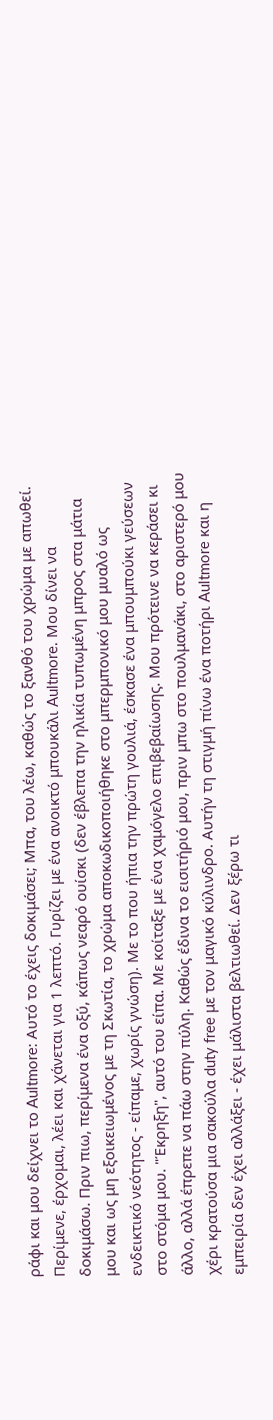ράφι και μου δείχνει το Aultmore: Αυτό το έχεις δοκιμάσει; Μπα, του λέω, καθώς το ξανθό του χρώμα με απωθεί. Περίμενε, έρχομαι, λέει και χάνεται για 1 λεπτό. Γυρίζει με ένα ανοικτό μπουκάλι Aultmore. Μου δίνει να δοκιμάσω. Πριν πιω, περίμενα ένα οξύ, κάπως νεαρό ουίσκι (δεν έβλεπα την ηλικία τυπωμένη μπρος στα μάτια μου και ως μη εξοικειωμένος με τη Σκωτία, το χρώμα αποκωδικοποιήθηκε στο μπερμπονικό μου μυαλό ως ενδεικτικό νεότητος - είπαμε, χωρίς γνώση). Με το που ήπια την πρώτη γουλιά, έσκασε ένα μπουμπούκι γεύσεων στο στόμα μου. "Έκρηξη", αυτό του είπα. Με κοίταξε με ένα χαμόγελο επιβεβαίωσης. Μου πρότεινε να κεράσει κι άλλο, αλλά έπρεπε να πάω στην πύλη. Καθώς έδινα το εισιτήριό μου, πριν μπω στο πουλμανάκι, στο αριστερό μου χέρι κρατούσα μια σακούλα duty free με τον μαγικό κύλινδρο. Αυτήν τη στιγμή πίνω ένα ποτήρι Aultmore και η εμπειρία δεν έχει αλλάξει - έχει μάλιστα βελτιωθεί. Δεν ξέρω τι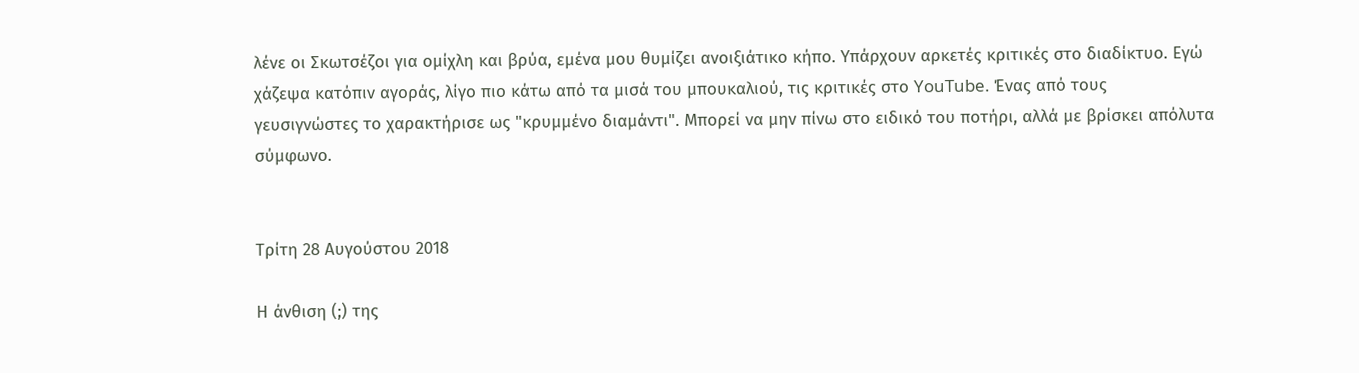λένε οι Σκωτσέζοι για ομίχλη και βρύα, εμένα μου θυμίζει ανοιξιάτικο κήπο. Υπάρχουν αρκετές κριτικές στο διαδίκτυο. Εγώ χάζεψα κατόπιν αγοράς, λίγο πιο κάτω από τα μισά του μπουκαλιού, τις κριτικές στο YouTube. Ένας από τους γευσιγνώστες το χαρακτήρισε ως "κρυμμένο διαμάντι". Μπορεί να μην πίνω στο ειδικό του ποτήρι, αλλά με βρίσκει απόλυτα σύμφωνο.


Τρίτη 28 Αυγούστου 2018

Η άνθιση (;) της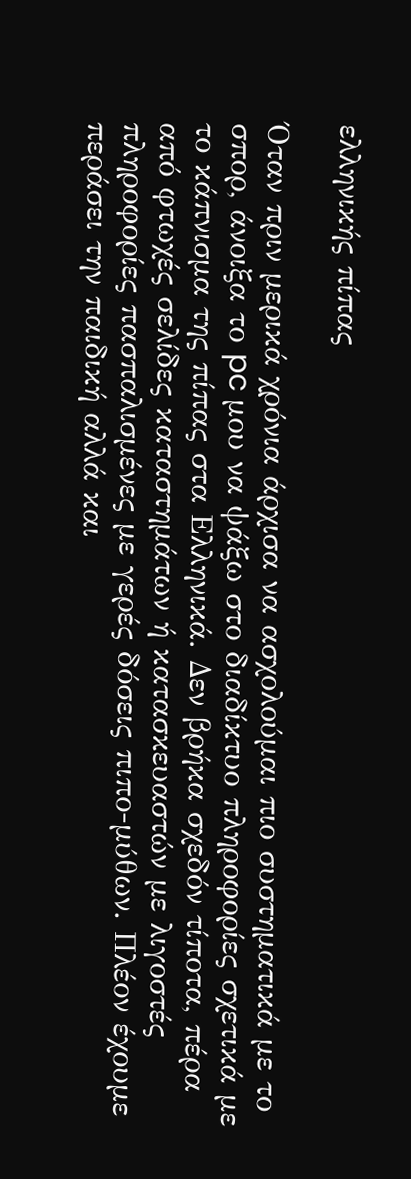ελληνικής πίπας

Όταν πριν μερικά χρόνια άρχισα να ασχολούμαι πιο συστηματικά με το σπορ, άνοιξα το pc μου να ψάξω στο διαδίκτυο πληροφορίες σχετικά με το κάπνισμα της πίπας στα Ελληνικά. Δεν βρήκα σχεδόν τίποτα, πέρα από φτωχές σελίδες καταστημάτων ή κατασκευαστών με λιγοστές πληροφορίες πασπαλισμένες με γερές δόσεις πιπο-μύθων. Πλέον έχουμε περάσει την παιδική αλλά και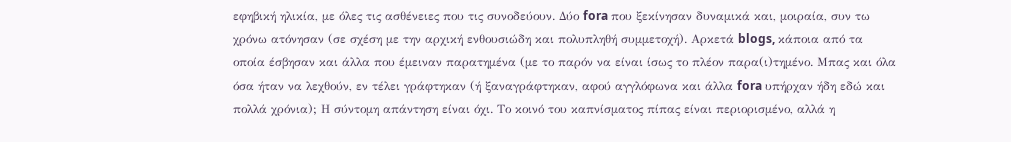εφηβική ηλικία, με όλες τις ασθένειες που τις συνοδεύουν. Δύο fora που ξεκίνησαν δυναμικά και, μοιραία, συν τω χρόνω ατόνησαν (σε σχέση με την αρχική ενθουσιώδη και πολυπληθή συμμετοχή). Αρκετά blogs, κάποια από τα οποία έσβησαν και άλλα που έμειναν παρατημένα (με το παρόν να είναι ίσως το πλέον παρα(ι)τημένο. Μπας και όλα όσα ήταν να λεχθούν, εν τέλει γράφτηκαν (ή ξαναγράφτηκαν, αφού αγγλόφωνα και άλλα fora υπήρχαν ήδη εδώ και πολλά χρόνια); Η σύντομη απάντηση είναι όχι. Το κοινό του καπνίσματος πίπας είναι περιορισμένο, αλλά η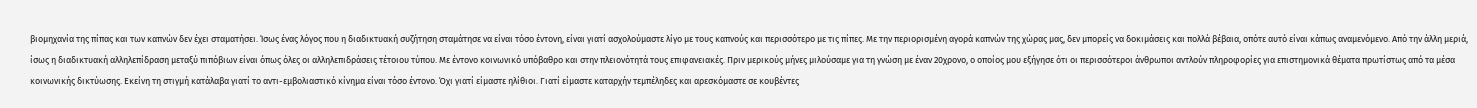βιομηχανία της πίπας και των καπνών δεν έχει σταματήσει. Ίσως ένας λόγος που η διαδικτυακή συζήτηση σταμάτησε να είναι τόσο έντονη, είναι γιατί ασχολούμαστε λίγο με τους καπνούς και περισσότερο με τις πίπες. Με την περιορισμένη αγορά καπνών της χώρας μας, δεν μπορείς να δοκιμάσεις και πολλά βέβαια, οπότε αυτό είναι κάπως αναμενόμενο. Από την άλλη μεριά, ίσως η διαδικτυακή αλληλεπίδραση μεταξύ πιπόβιων είναι όπως όλες οι αλληλεπιδράσεις τέτοιου τύπου. Με έντονο κοινωνικό υπόβαθρο και στην πλειονότητά τους επιφανειακές. Πριν μερικούς μήνες μιλούσαμε για τη γνώση με έναν 20χρονο, ο οποίος μου εξήγησε ότι οι περισσότεροι άνθρωποι αντλούν πληροφορίες για επιστημονικά θέματα πρωτίστως από τα μέσα κοινωνικής δικτύωσης. Εκείνη τη στιγμή κατάλαβα γιατί το αντι-εμβολιαστικό κίνημα είναι τόσο έντονο. Όχι γιατί είμαστε ηλίθιοι. Γιατί είμαστε καταρχήν τεμπέληδες και αρεσκόμαστε σε κουβέντες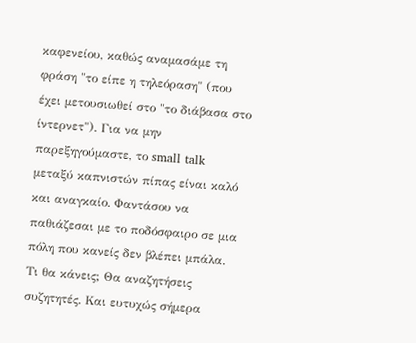καφενείου, καθώς αναμασάμε τη φράση "το είπε η τηλεόραση" (που έχει μετουσιωθεί στο "το διάβασα στο ίντερνετ"). Για να μην παρεξηγούμαστε, το small talk μεταξύ καπνιστών πίπας είναι καλό και αναγκαίο. Φαντάσου να παθιάζεσαι με το ποδόσφαιρο σε μια πόλη που κανείς δεν βλέπει μπάλα. Τι θα κάνεις; Θα αναζητήσεις συζητητές. Και ευτυχώς σήμερα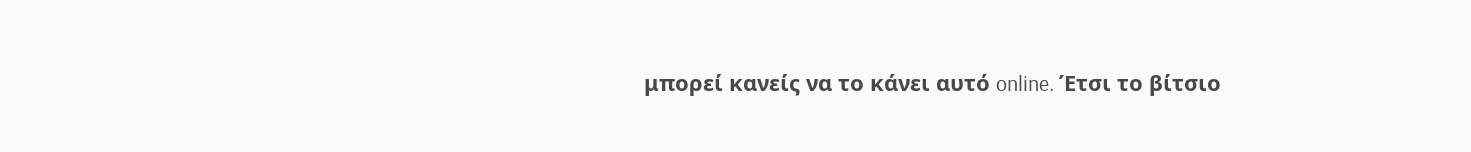μπορεί κανείς να το κάνει αυτό online. Έτσι το βίτσιο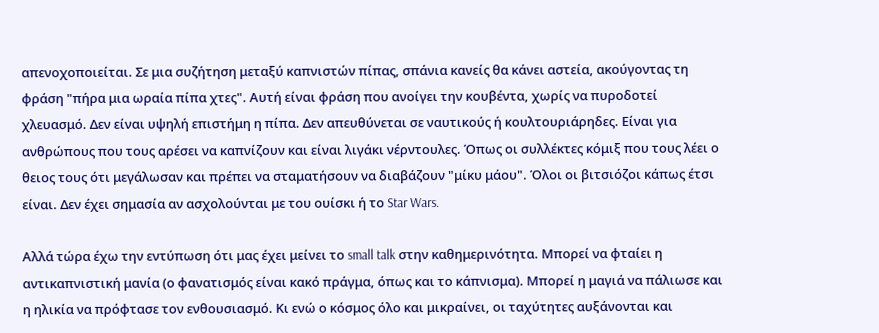απενοχοποιείται. Σε μια συζήτηση μεταξύ καπνιστών πίπας, σπάνια κανείς θα κάνει αστεία, ακούγοντας τη φράση "πήρα μια ωραία πίπα χτες". Αυτή είναι φράση που ανοίγει την κουβέντα, χωρίς να πυροδοτεί χλευασμό. Δεν είναι υψηλή επιστήμη η πίπα. Δεν απευθύνεται σε ναυτικούς ή κουλτουριάρηδες. Είναι για ανθρώπους που τους αρέσει να καπνίζουν και είναι λιγάκι νέρντουλες. Όπως οι συλλέκτες κόμιξ που τους λέει ο θειος τους ότι μεγάλωσαν και πρέπει να σταματήσουν να διαβάζουν "μίκυ μάου". Όλοι οι βιτσιόζοι κάπως έτσι είναι. Δεν έχει σημασία αν ασχολούνται με του ουίσκι ή το Star Wars.

Αλλά τώρα έχω την εντύπωση ότι μας έχει μείνει το small talk στην καθημερινότητα. Μπορεί να φταίει η αντικαπνιστική μανία (ο φανατισμός είναι κακό πράγμα, όπως και το κάπνισμα). Μπορεί η μαγιά να πάλιωσε και η ηλικία να πρόφτασε τον ενθουσιασμό. Κι ενώ ο κόσμος όλο και μικραίνει, οι ταχύτητες αυξάνονται και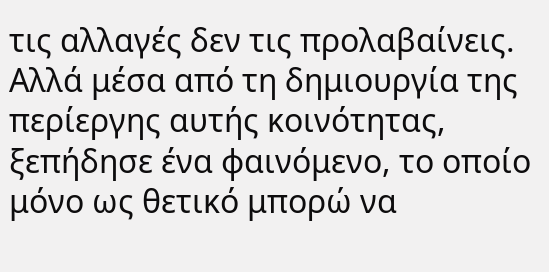τις αλλαγές δεν τις προλαβαίνεις. Αλλά μέσα από τη δημιουργία της περίεργης αυτής κοινότητας, ξεπήδησε ένα φαινόμενο, το οποίο μόνο ως θετικό μπορώ να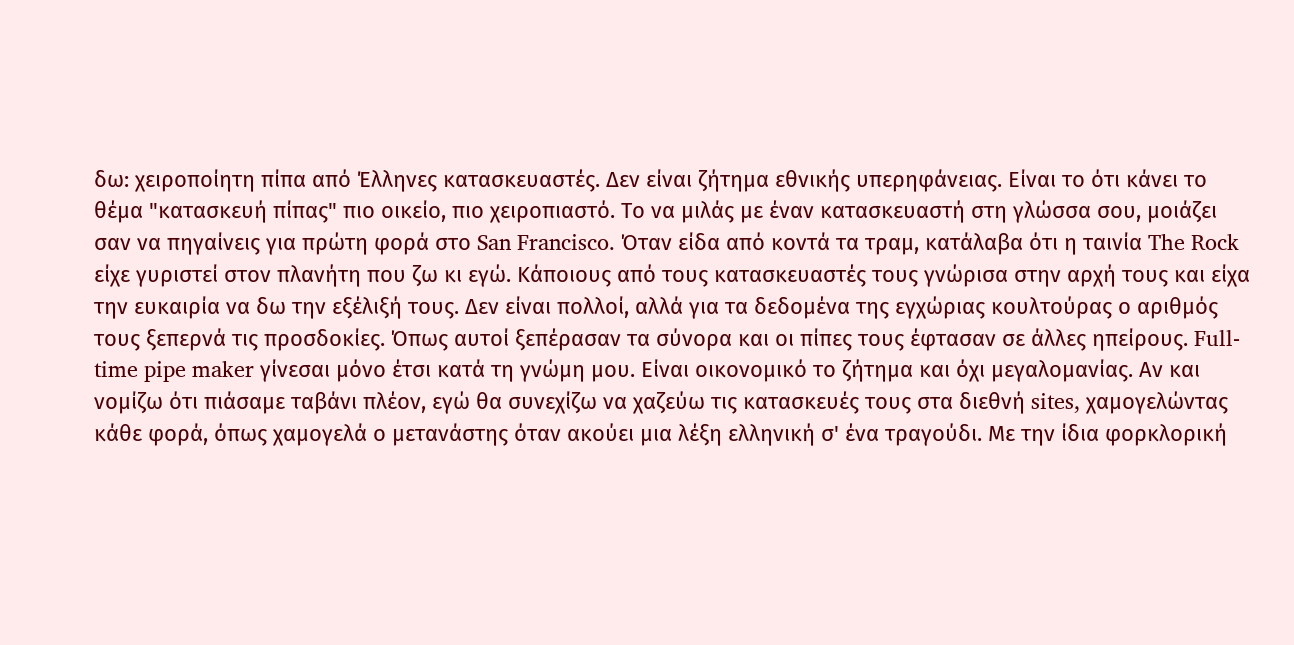δω: χειροποίητη πίπα από Έλληνες κατασκευαστές. Δεν είναι ζήτημα εθνικής υπερηφάνειας. Είναι το ότι κάνει το θέμα "κατασκευή πίπας" πιο οικείο, πιο χειροπιαστό. Το να μιλάς με έναν κατασκευαστή στη γλώσσα σου, μοιάζει σαν να πηγαίνεις για πρώτη φορά στο San Francisco. Όταν είδα από κοντά τα τραμ, κατάλαβα ότι η ταινία The Rock είχε γυριστεί στον πλανήτη που ζω κι εγώ. Κάποιους από τους κατασκευαστές τους γνώρισα στην αρχή τους και είχα την ευκαιρία να δω την εξέλιξή τους. Δεν είναι πολλοί, αλλά για τα δεδομένα της εγχώριας κουλτούρας ο αριθμός τους ξεπερνά τις προσδοκίες. Όπως αυτοί ξεπέρασαν τα σύνορα και οι πίπες τους έφτασαν σε άλλες ηπείρους. Full-time pipe maker γίνεσαι μόνο έτσι κατά τη γνώμη μου. Είναι οικονομικό το ζήτημα και όχι μεγαλομανίας. Αν και νομίζω ότι πιάσαμε ταβάνι πλέον, εγώ θα συνεχίζω να χαζεύω τις κατασκευές τους στα διεθνή sites, χαμογελώντας κάθε φορά, όπως χαμογελά ο μετανάστης όταν ακούει μια λέξη ελληνική σ' ένα τραγούδι. Με την ίδια φορκλορική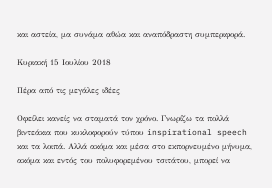και αστεία, μα συνάμα αθώα και αναπόδραστη συμπεριφορά.

Κυριακή 15 Ιουλίου 2018

Πέρα από τις μεγάλες ιδέες

Οφείλει κανείς να σταματά τον χρόνο. Γνωρίζω τα πολλά βιντεάκια που κυκλοφορούν τύπου inspirational speech και τα λοιπά. Αλλά ακόμα και μέσα στο εκπορνευμένο μήνυμα, ακόμα και εντός του πολυφορεμένου τσιτάτου, μπορεί να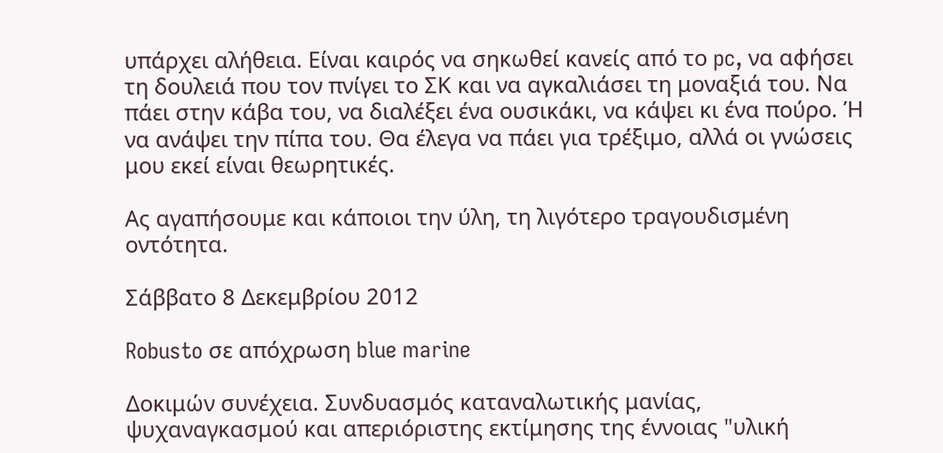υπάρχει αλήθεια. Είναι καιρός να σηκωθεί κανείς από το pc, να αφήσει τη δουλειά που τον πνίγει το ΣΚ και να αγκαλιάσει τη μοναξιά του. Να πάει στην κάβα του, να διαλέξει ένα ουσικάκι, να κάψει κι ένα πούρο. Ή να ανάψει την πίπα του. Θα έλεγα να πάει για τρέξιμο, αλλά οι γνώσεις μου εκεί είναι θεωρητικές.

Ας αγαπήσουμε και κάποιοι την ύλη, τη λιγότερο τραγουδισμένη οντότητα.

Σάββατο 8 Δεκεμβρίου 2012

Robusto σε απόχρωση blue marine

Δοκιμών συνέχεια. Συνδυασμός καταναλωτικής μανίας, ψυχαναγκασμού και απεριόριστης εκτίμησης της έννοιας "υλική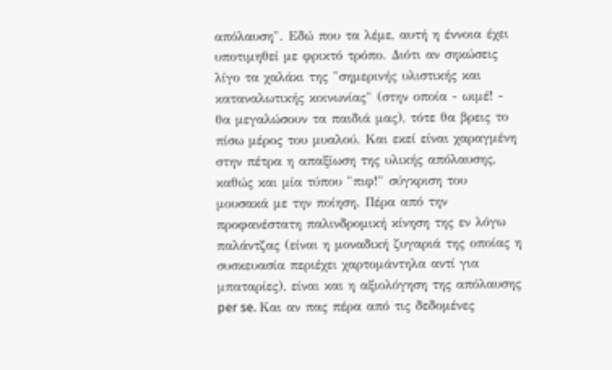απόλαυση". Εδώ που τα λέμε, αυτή η έννοια έχει υποτιμηθεί με φρικτό τρόπο. Διότι αν σηκώσεις λίγο τα χαλάκι της "σημερινής υλιστικής και καταναλωτικής κοινωνίας" (στην οποία - ωιμέ! - θα μεγαλώσουν τα παιδιά μας), τότε θα βρεις το πίσω μέρος του μυαλού. Και εκεί είναι χαραγμένη στην πέτρα η απαξίωση της υλικής απόλαυσης, καθώς και μία τύπου "πιφ!" σύγκριση του μουσακά με την ποίηση. Πέρα από την προφανέστατη παλινδρομική κίνηση της εν λόγω παλάντζας (είναι η μοναδική ζυγαριά της οποίας η συσκευασία περιέχει χαρτομάντηλα αντί για μπαταρίες), είναι και η αξιολόγηση της απόλαυσης per se. Και αν πας πέρα από τις δεδομένες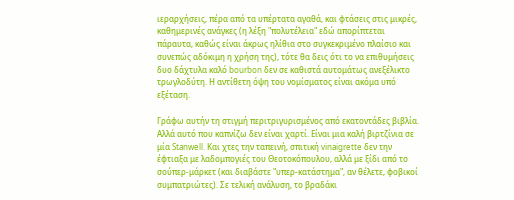ιεραρχήσεις, πέρα από τα υπέρτατα αγαθά, και φτάσεις στις μικρές, καθημερινές ανάγκες (η λέξη "πολυτέλεια" εδώ απορίπτεται πάραυτα, καθώς είναι άκρως ηλίθια στο συγκεκριμένο πλαίσιο και συνεπώς αδόκιμη η χρήση της), τότε θα δεις ότι το να επιθυμήσεις δυο δάχτυλα καλό bourbon δεν σε καθιστά αυτομάτως ανεξέλικτο τρωγλοδύτη. Η αντίθετη όψη του νομίσματος είναι ακόμα υπό εξέταση.

Γράφω αυτήν τη στιγμή περιτριγυρισμένος από εκατοντάδες βιβλία. Αλλά αυτό που καπνίζω δεν είναι χαρτί. Είναι μια καλή βιρτζίνια σε μία Stanwell. Και χτες την ταπεινή, σπιτική vinaigrette δεν την έφτιαξα με λαδομπογιές του Θεοτοκόπουλου, αλλά με ξίδι από το σούπερ-μάρκετ (και διαβάστε "υπερ-κατάστημα", αν θέλετε, φοβικοί συμπατριώτες). Σε τελική ανάλυση, το βραδάκι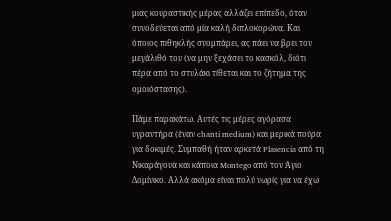μιας κουραστικής μέρας αλλάζει επίπεδο, όταν συνοδεύεται από μία καλή διπλοκορώνα. Και όποιος πιθηκλής σνομπάρει, ας πάει να βρει τον μεγάλιθό του (να μην ξεχάσει το κασκόλ, διότι πέρα από το στυλάκι τίθεται και το ζήτημα της ομοιόστασης).

Πάμε παρακάτω. Αυτές τις μέρες αγόρασα υγραντήρα (έναν chanti medium) και μερικά πούρα για δοκιμές. Συμπαθή ήταν αρκετά Plasencia από τη Νικαράγουα και κάποια Montego από τον Άγιο Δομίνικο. Αλλά ακόμα είναι πολύ νωρίς για να έχω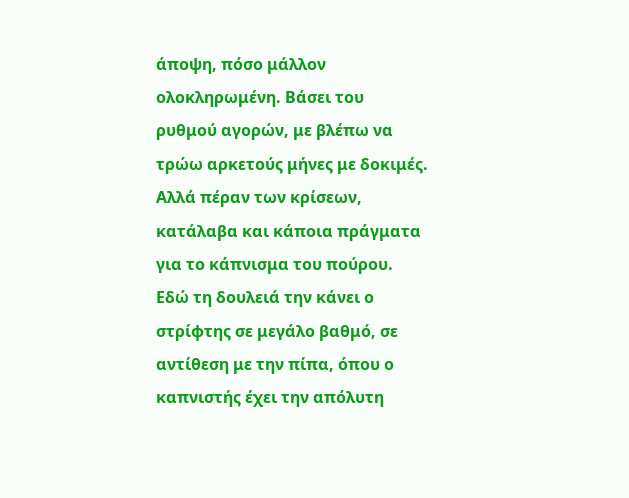άποψη, πόσο μάλλον ολοκληρωμένη. Βάσει του ρυθμού αγορών, με βλέπω να τρώω αρκετούς μήνες με δοκιμές. Αλλά πέραν των κρίσεων, κατάλαβα και κάποια πράγματα για το κάπνισμα του πούρου. Εδώ τη δουλειά την κάνει ο στρίφτης σε μεγάλο βαθμό, σε αντίθεση με την πίπα, όπου ο καπνιστής έχει την απόλυτη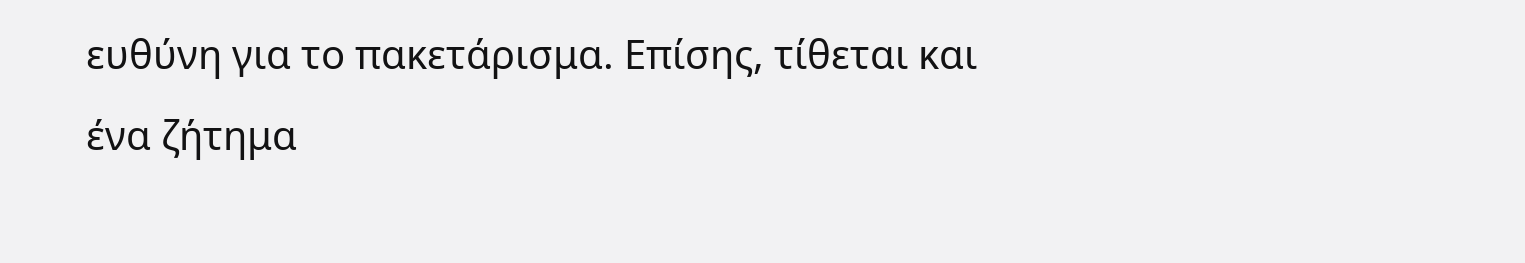ευθύνη για το πακετάρισμα. Επίσης, τίθεται και ένα ζήτημα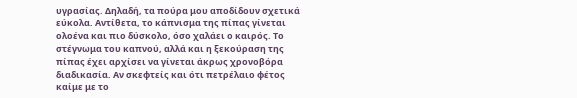υγρασίας. Δηλαδή, τα πούρα μου αποδίδουν σχετικά εύκολα. Αντίθετα, το κάπνισμα της πίπας γίνεται ολοένα και πιο δύσκολο, όσο χαλάει ο καιρός. Το στέγνωμα του καπνού, αλλά και η ξεκούραση της πίπας έχει αρχίσει να γίνεται άκρως χρονοβόρα διαδικασία. Αν σκεφτείς και ότι πετρέλαιο φέτος καίμε με το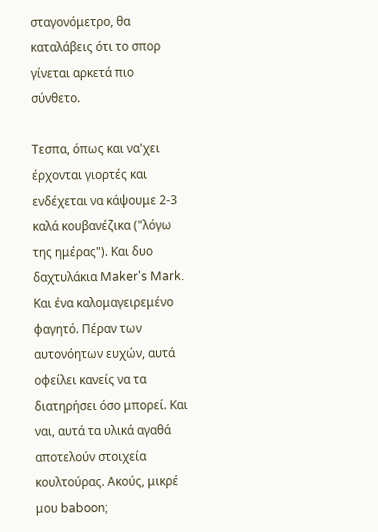σταγονόμετρο, θα καταλάβεις ότι το σπορ γίνεται αρκετά πιο σύνθετο.

Τεσπα, όπως και να'χει έρχονται γιορτές και ενδέχεται να κάψουμε 2-3 καλά κουβανέζικα ("λόγω της ημέρας"). Και δυο δαχτυλάκια Maker's Mark. Και ένα καλομαγειρεμένο φαγητό. Πέραν των αυτονόητων ευχών, αυτά οφείλει κανείς να τα διατηρήσει όσο μπορεί. Και ναι, αυτά τα υλικά αγαθά αποτελούν στοιχεία κουλτούρας. Ακούς, μικρέ μου baboon;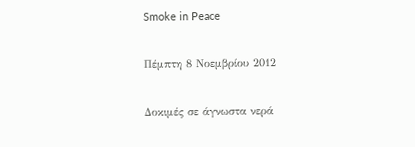Smoke in Peace

Πέμπτη 8 Νοεμβρίου 2012

Δοκιμές σε άγνωστα νερά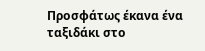Προσφάτως έκανα ένα ταξιδάκι στο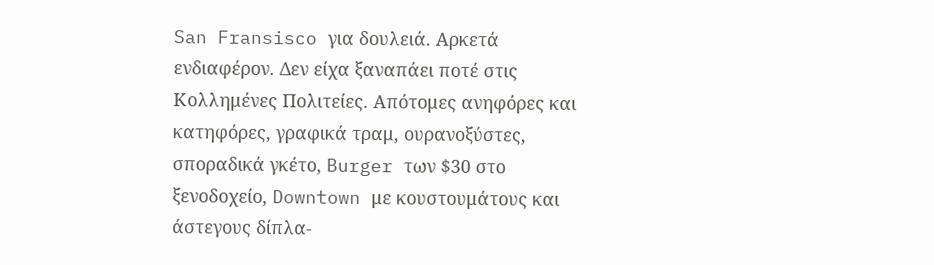San Fransisco για δουλειά. Αρκετά ενδιαφέρον. Δεν είχα ξαναπάει ποτέ στις Κολλημένες Πολιτείες. Απότομες ανηφόρες και κατηφόρες, γραφικά τραμ, ουρανοξύστες, σποραδικά γκέτο, Burger των $30 στο ξενοδοχείο, Downtown με κουστουμάτους και άστεγους δίπλα-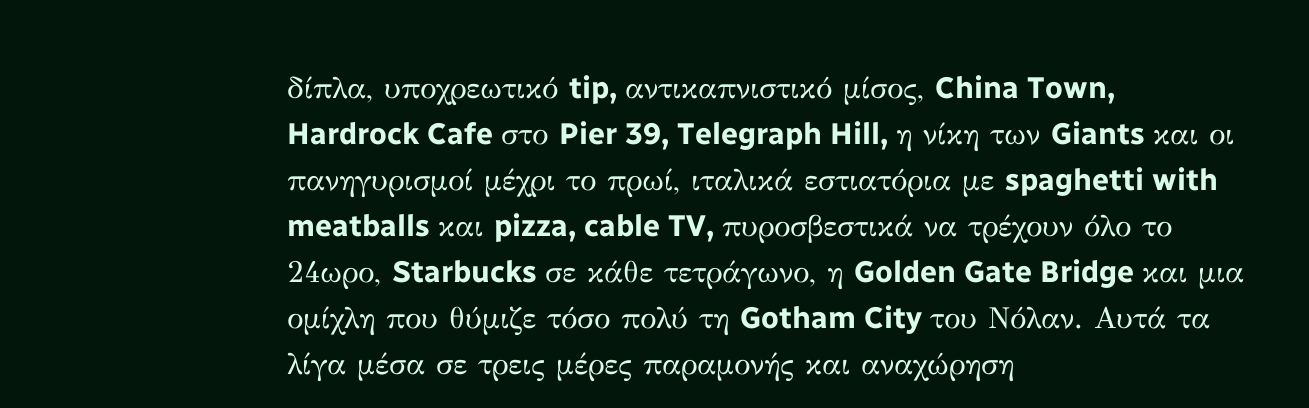δίπλα, υποχρεωτικό tip, αντικαπνιστικό μίσος, China Town, Hardrock Cafe στο Pier 39, Telegraph Hill, η νίκη των Giants και οι πανηγυρισμοί μέχρι το πρωί, ιταλικά εστιατόρια με spaghetti with meatballs και pizza, cable TV, πυροσβεστικά να τρέχουν όλο το 24ωρο, Starbucks σε κάθε τετράγωνο, η Golden Gate Bridge και μια ομίχλη που θύμιζε τόσο πολύ τη Gotham City του Νόλαν. Αυτά τα λίγα μέσα σε τρεις μέρες παραμονής και αναχώρηση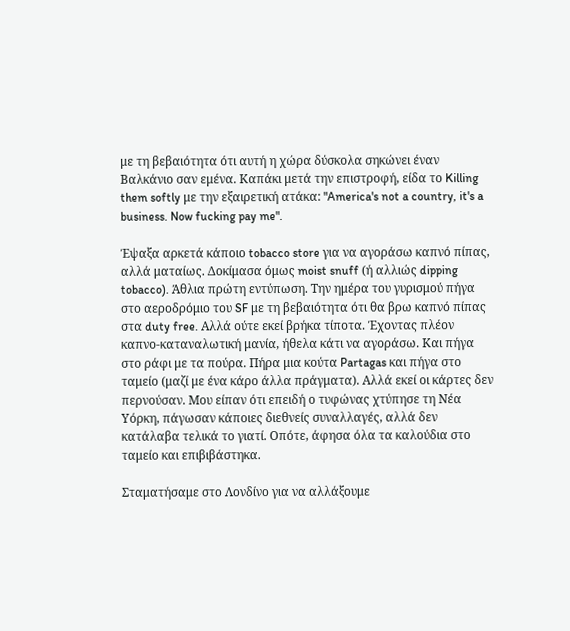με τη βεβαιότητα ότι αυτή η χώρα δύσκολα σηκώνει έναν Βαλκάνιο σαν εμένα. Καπάκι μετά την επιστροφή, είδα το Killing them softly με την εξαιρετική ατάκα: "America's not a country, it's a business. Now fucking pay me".

Έψαξα αρκετά κάποιο tobacco store για να αγοράσω καπνό πίπας, αλλά ματαίως. Δοκίμασα όμως moist snuff (ή αλλιώς dipping tobacco). Άθλια πρώτη εντύπωση. Την ημέρα του γυρισμού πήγα στο αεροδρόμιο του SF με τη βεβαιότητα ότι θα βρω καπνό πίπας στα duty free. Αλλά ούτε εκεί βρήκα τίποτα. Έχοντας πλέον καπνο-καταναλωτική μανία, ήθελα κάτι να αγοράσω. Και πήγα στο ράφι με τα πούρα. Πήρα μια κούτα Partagas και πήγα στο ταμείο (μαζί με ένα κάρο άλλα πράγματα). Αλλά εκεί οι κάρτες δεν περνούσαν. Μου είπαν ότι επειδή ο τυφώνας χτύπησε τη Νέα Υόρκη, πάγωσαν κάποιες διεθνείς συναλλαγές, αλλά δεν κατάλαβα τελικά το γιατί. Οπότε, άφησα όλα τα καλούδια στο ταμείο και επιβιβάστηκα.

Σταματήσαμε στο Λονδίνο για να αλλάξουμε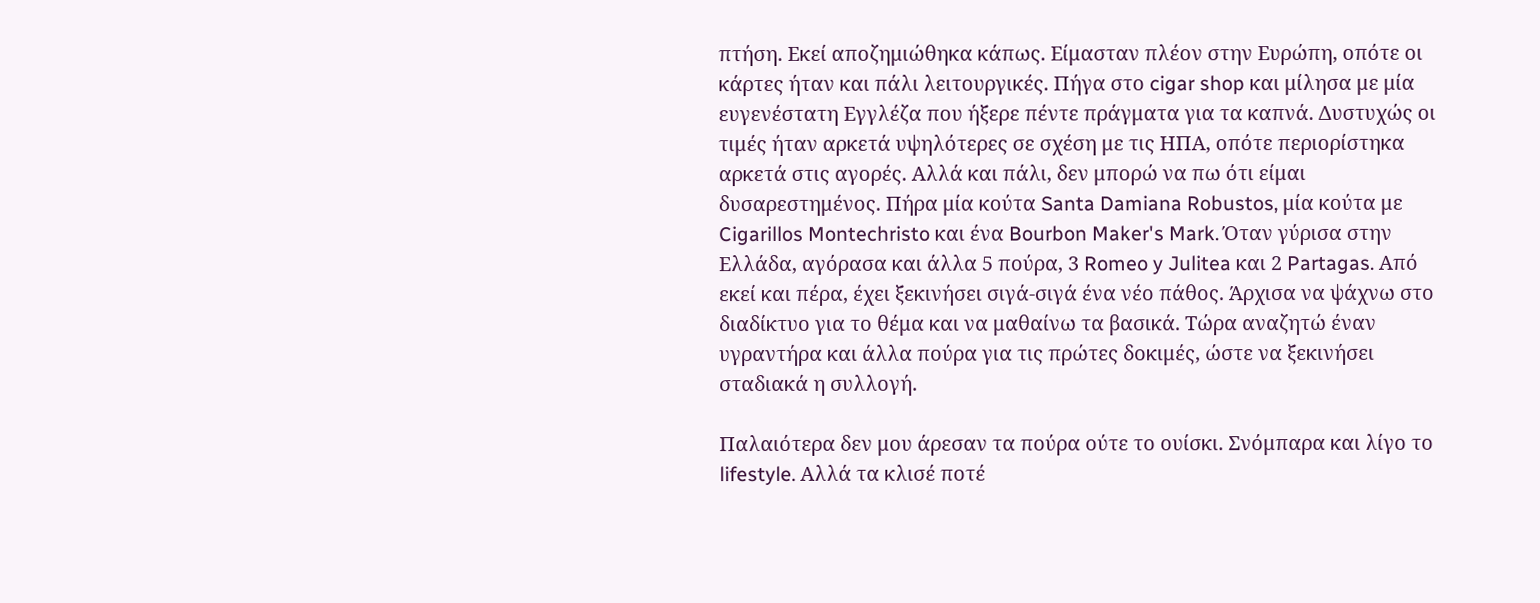πτήση. Εκεί αποζημιώθηκα κάπως. Είμασταν πλέον στην Ευρώπη, οπότε οι κάρτες ήταν και πάλι λειτουργικές. Πήγα στο cigar shop και μίλησα με μία ευγενέστατη Εγγλέζα που ήξερε πέντε πράγματα για τα καπνά. Δυστυχώς οι τιμές ήταν αρκετά υψηλότερες σε σχέση με τις ΗΠΑ, οπότε περιορίστηκα αρκετά στις αγορές. Αλλά και πάλι, δεν μπορώ να πω ότι είμαι δυσαρεστημένος. Πήρα μία κούτα Santa Damiana Robustos, μία κούτα με Cigarillos Montechristo και ένα Bourbon Maker's Mark. Όταν γύρισα στην Ελλάδα, αγόρασα και άλλα 5 πούρα, 3 Romeo y Julitea και 2 Partagas. Από εκεί και πέρα, έχει ξεκινήσει σιγά-σιγά ένα νέο πάθος. Άρχισα να ψάχνω στο διαδίκτυο για το θέμα και να μαθαίνω τα βασικά. Τώρα αναζητώ έναν υγραντήρα και άλλα πούρα για τις πρώτες δοκιμές, ώστε να ξεκινήσει σταδιακά η συλλογή.

Παλαιότερα δεν μου άρεσαν τα πούρα ούτε το ουίσκι. Σνόμπαρα και λίγο το lifestyle. Αλλά τα κλισέ ποτέ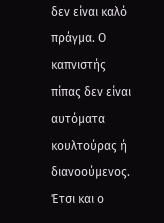δεν είναι καλό πράγμα. Ο καπνιστής πίπας δεν είναι αυτόματα κουλτούρας ή διανοούμενος. Έτσι και ο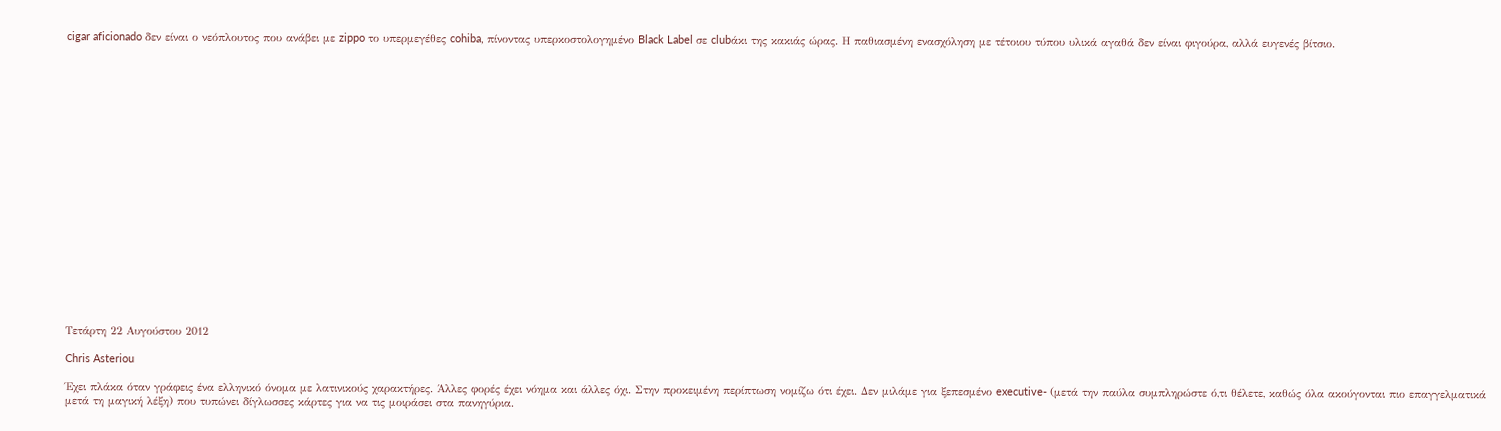cigar aficionado δεν είναι ο νεόπλουτος που ανάβει με zippo το υπερμεγέθες cohiba, πίνοντας υπερκοστολογημένο Black Label σε clubάκι της κακιάς ώρας. Η παθιασμένη ενασχόληση με τέτοιου τύπου υλικά αγαθά δεν είναι φιγούρα, αλλά ευγενές βίτσιο.




















Τετάρτη 22 Αυγούστου 2012

Chris Asteriou

Έχει πλάκα όταν γράφεις ένα ελληνικό όνομα με λατινικούς χαρακτήρες. Άλλες φορές έχει νόημα και άλλες όχι. Στην προκειμένη περίπτωση νομίζω ότι έχει. Δεν μιλάμε για ξεπεσμένο executive- (μετά την παύλα συμπληρώστε ό,τι θέλετε, καθώς όλα ακούγονται πιο επαγγελματικά μετά τη μαγική λέξη) που τυπώνει δίγλωσσες κάρτες για να τις μοιράσει στα πανηγύρια.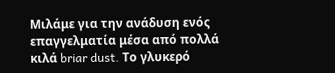Μιλάμε για την ανάδυση ενός επαγγελματία μέσα από πολλά κιλά briar dust. Το γλυκερό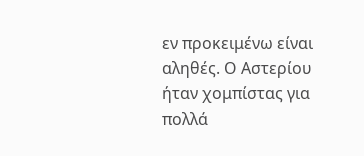εν προκειμένω είναι αληθές. Ο Αστερίου ήταν χομπίστας για πολλά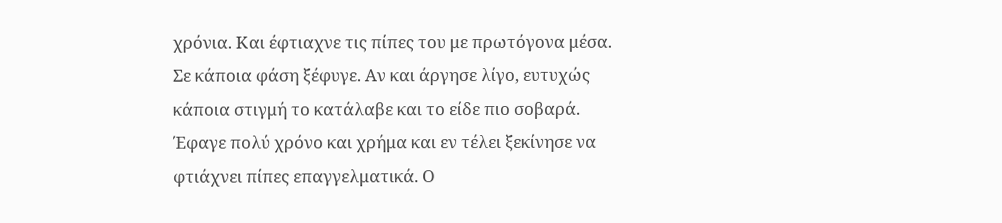χρόνια. Και έφτιαχνε τις πίπες του με πρωτόγονα μέσα. Σε κάποια φάση ξέφυγε. Αν και άργησε λίγο, ευτυχώς κάποια στιγμή το κατάλαβε και το είδε πιο σοβαρά. Έφαγε πολύ χρόνο και χρήμα και εν τέλει ξεκίνησε να φτιάχνει πίπες επαγγελματικά. Ο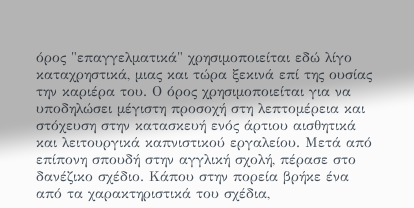όρος "επαγγελματικά" χρησιμοποιείται εδώ λίγο καταχρηστικά, μιας και τώρα ξεκινά επί της ουσίας την καριέρα του. Ο όρος χρησιμοποιείται για να υποδηλώσει μέγιστη προσοχή στη λεπτομέρεια και στόχευση στην κατασκευή ενός άρτιου αισθητικά και λειτουργικά καπνιστικού εργαλείου. Μετά από επίπονη σπουδή στην αγγλική σχολή, πέρασε στο δανέζικο σχέδιο. Κάπου στην πορεία βρήκε ένα από τα χαρακτηριστικά του σχέδια,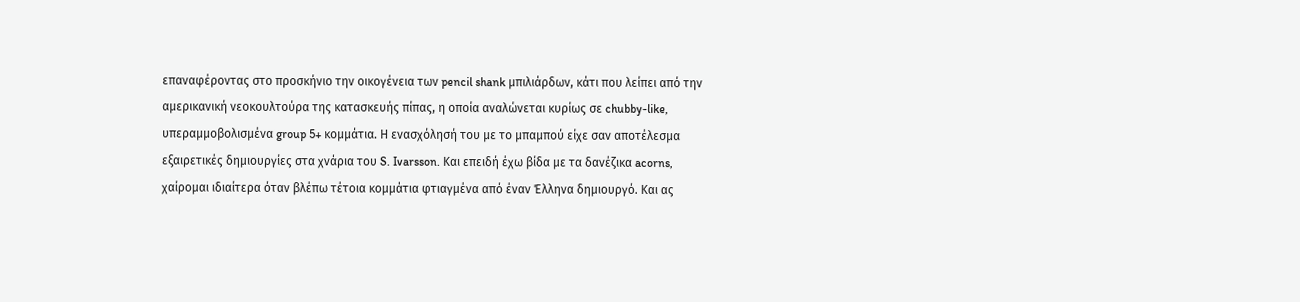επαναφέροντας στο προσκήνιο την οικογένεια των pencil shank μπιλιάρδων, κάτι που λείπει από την αμερικανική νεοκουλτούρα της κατασκευής πίπας, η οποία αναλώνεται κυρίως σε chubby-like, υπεραμμοβολισμένα group 5+ κομμάτια. Η ενασχόλησή του με το μπαμπού είχε σαν αποτέλεσμα εξαιρετικές δημιουργίες στα χνάρια του S. Ivarsson. Και επειδή έχω βίδα με τα δανέζικα acorns, χαίρομαι ιδιαίτερα όταν βλέπω τέτοια κομμάτια φτιαγμένα από έναν Έλληνα δημιουργό. Και ας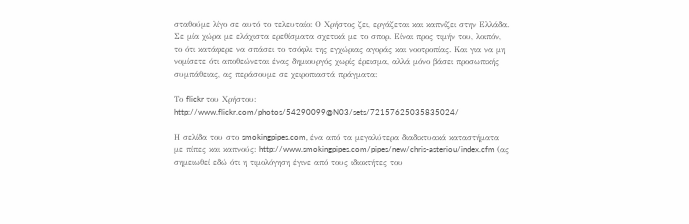σταθούμε λίγο σε αυτό το τελευταίο: Ο Χρήστος ζει, εργάζεται και καπνίζει στην Ελλάδα. Σε μία χώρα με ελάχιστα ερεθίσματα σχετικά με το σπορ. Είναι προς τιμήν του, λοιπόν, το ότι κατάφερε να σπάσει το τσόφλι της εγχώριας αγοράς και νοοτροπίας. Και για να μη νομίσετε ότι αποθεώνεται ένας δημιουργός χωρίς έρεισμα, αλλά μόνο βάσει προσωπικής συμπάθειας, ας περάσουμε σε χειροπιαστά πράγματα:

Το flickr του Χρήστου: http://www.flickr.com/photos/54290099@N03/sets/72157625035835024/

Η σελίδα του στο smokingpipes.com, ένα από τα μεγαλύτερα διαδικτυακά καταστήματα με πίπες και καπνούς: http://www.smokingpipes.com/pipes/new/chris-asteriou/index.cfm (ας σημειωθεί εδώ ότι η τιμολόγηση έγινε από τους ιδιοκτήτες του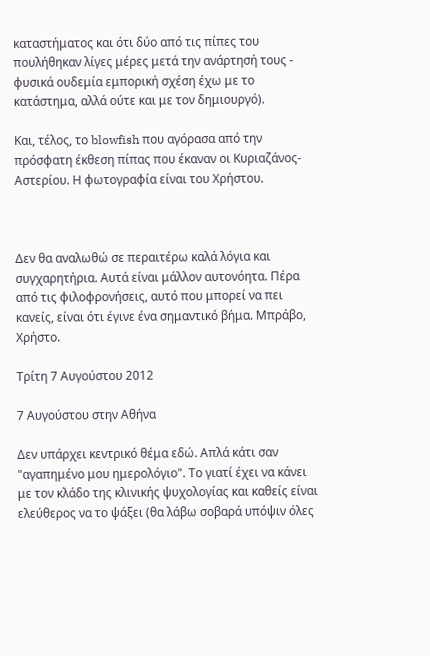καταστήματος και ότι δύο από τις πίπες του πουλήθηκαν λίγες μέρες μετά την ανάρτησή τους - φυσικά ουδεμία εμπορική σχέση έχω με το κατάστημα, αλλά ούτε και με τον δημιουργό).

Και, τέλος, το blowfish που αγόρασα από την πρόσφατη έκθεση πίπας που έκαναν οι Κυριαζάνος-Αστερίου. Η φωτογραφία είναι του Χρήστου.



Δεν θα αναλωθώ σε περαιτέρω καλά λόγια και συγχαρητήρια. Αυτά είναι μάλλον αυτονόητα. Πέρα από τις φιλοφρονήσεις, αυτό που μπορεί να πει κανείς, είναι ότι έγινε ένα σημαντικό βήμα. Μπράβο, Χρήστο.

Τρίτη 7 Αυγούστου 2012

7 Αυγούστου στην Αθήνα

Δεν υπάρχει κεντρικό θέμα εδώ. Απλά κάτι σαν "αγαπημένο μου ημερολόγιο". Το γιατί έχει να κάνει με τον κλάδο της κλινικής ψυχολογίας και καθείς είναι ελεύθερος να το ψάξει (θα λάβω σοβαρά υπόψιν όλες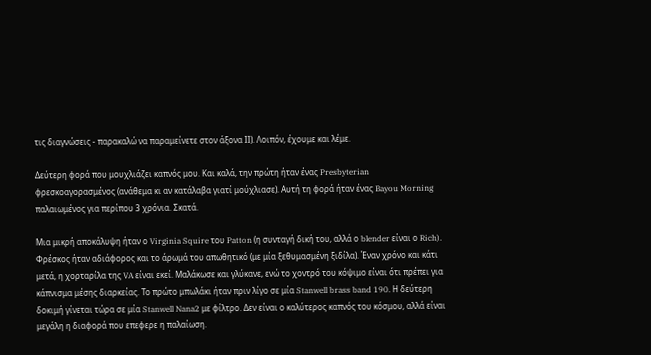τις διαγνώσεις - παρακαλώ να παραμείνετε στον άξονα ΙΙ). Λοιπόν, έχουμε και λέμε.

Δεύτερη φορά που μουχλιάζει καπνός μου. Και καλά, την πρώτη ήταν ένας Presbyterian φρεσκοαγορασμένος (ανάθεμα κι αν κατάλαβα γιατί μούχλιασε). Αυτή τη φορά ήταν ένας Bayou Morning παλαιωμένος για περίπου 3 χρόνια. Σκατά.

Μια μικρή αποκάλυψη ήταν ο Virginia Squire του Patton (η συνταγή δική του, αλλά ο blender είναι ο Rich). Φρέσκος ήταν αδιάφορος και το άρωμά του απωθητικό (με μία ξεθυμασμένη ξιδίλα). Έναν χρόνο και κάτι μετά, η χορταρίλα της VA είναι εκεί. Μαλάκωσε και γλύκανε, ενώ το χοντρό του κόψιμο είναι ότι πρέπει για κάπνισμα μέσης διαρκείας. Το πρώτο μπωλάκι ήταν πριν λίγο σε μία Stanwell brass band 190. Η δεύτερη δοκιμή γίνεται τώρα σε μία Stanwell Nana2 με φίλτρο. Δεν είναι ο καλύτερος καπνός του κόσμου, αλλά είναι μεγάλη η διαφορά που επεφερε η παλαίωση.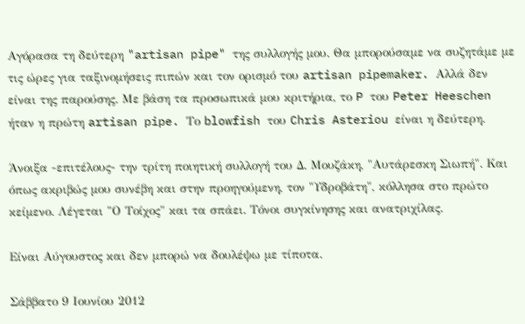Αγόρασα τη δεύτερη "artisan pipe" της συλλογής μου. Θα μπορούσαμε να συζητάμε με τις ώρες για ταξινομήσεις πιπών και τον ορισμό του artisan pipemaker. Αλλά δεν είναι της παρούσης. Με βάση τα προσωπικά μου κριτήρια, το P του Peter Heeschen ήταν η πρώτη artisan pipe. Το blowfish του Chris Asteriou είναι η δεύτερη.

Άνοιξα -επιτέλους- την τρίτη ποιητική συλλογή του Δ. Μουζάκη, "Αυτάρεσκη Σιωπή". Και όπως ακριβώς μου συνέβη και στην προηγούμενη, τον "Υδροβάτη", κόλλησα στο πρώτο κείμενο. Λέγεται "Ο Τοίχος" και τα σπάει. Τόνοι συγκίνησης και ανατριχίλας.

Είναι Αύγουστος και δεν μπορώ να δουλέψω με τίποτα.

Σάββατο 9 Ιουνίου 2012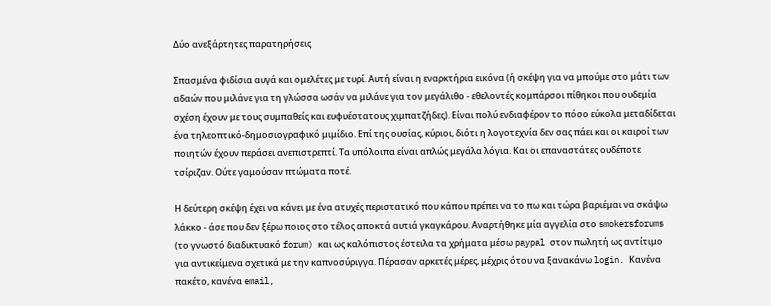Δύο ανεξάρτητες παρατηρήσεις

Σπασμένα φιδίσια αυγά και ομελέτες με τυρί. Αυτή είναι η εναρκτήρια εικόνα (ή σκέψη για να μπούμε στο μάτι των αδαών που μιλάνε για τη γλώσσα ωσάν να μιλάνε για τον μεγάλιθο - εθελοντές κομπάρσοι πίθηκοι που ουδεμία σχέση έχουν με τους συμπαθείς και ευφυέστατους χιμπατζήδες). Είναι πολύ ενδιαφέρον το πόσο εύκολα μεταδίδεται ένα τηλεοπτικό-δημοσιογραφικό μιμίδιο. Επί της ουσίας, κύριοι, διότι η λογοτεχνία δεν σας πάει και οι καιροί των ποιητών έχουν περάσει ανεπιστρεπτί. Τα υπόλοιπα είναι απλώς μεγάλα λόγια. Και οι επαναστάτες ουδέποτε τσίριζαν. Ούτε γαμούσαν πτώματα ποτέ.

Η δεύτερη σκέψη έχει να κάνει με ένα ατυχές περιστατικό που κάπου πρέπει να το πω και τώρα βαριέμαι να σκάψω λάκκο - άσε που δεν ξέρω ποιος στο τέλος αποκτά αυτιά γκαγκάρου. Αναρτήθηκε μία αγγελία στο smokersforums (το γνωστό διαδικτυακό forum) και ως καλόπιστος έστειλα τα χρήματα μέσω paypal στον πωλητή ως αντίτιμο για αντικείμενα σχετικά με την καπνοσύριγγα. Πέρασαν αρκετές μέρες, μέχρις ότου να ξανακάνω login. Κανένα πακέτο, κανένα email,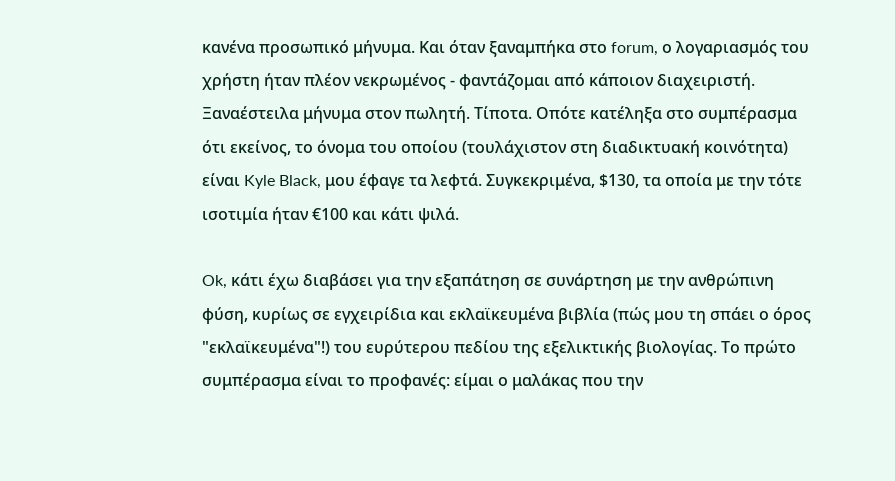κανένα προσωπικό μήνυμα. Και όταν ξαναμπήκα στο forum, ο λογαριασμός του χρήστη ήταν πλέον νεκρωμένος - φαντάζομαι από κάποιον διαχειριστή. Ξαναέστειλα μήνυμα στον πωλητή. Τίποτα. Οπότε κατέληξα στο συμπέρασμα ότι εκείνος, το όνομα του οποίου (τουλάχιστον στη διαδικτυακή κοινότητα) είναι Kyle Black, μου έφαγε τα λεφτά. Συγκεκριμένα, $130, τα οποία με την τότε ισοτιμία ήταν €100 και κάτι ψιλά.

Ok, κάτι έχω διαβάσει για την εξαπάτηση σε συνάρτηση με την ανθρώπινη φύση, κυρίως σε εγχειρίδια και εκλαϊκευμένα βιβλία (πώς μου τη σπάει ο όρος "εκλαϊκευμένα"!) του ευρύτερου πεδίου της εξελικτικής βιολογίας. Το πρώτο συμπέρασμα είναι το προφανές: είμαι ο μαλάκας που την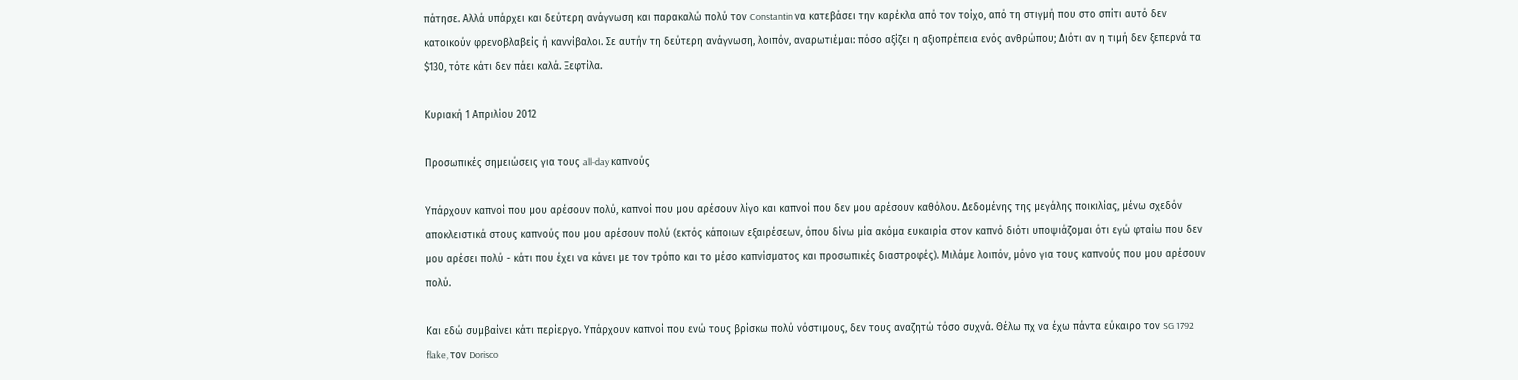πάτησε. Αλλά υπάρχει και δεύτερη ανάγνωση και παρακαλώ πολύ τον Constantin να κατεβάσει την καρέκλα από τον τοίχο, από τη στιγμή που στο σπίτι αυτό δεν κατοικούν φρενοβλαβείς ή καννίβαλοι. Σε αυτήν τη δεύτερη ανάγνωση, λοιπόν, αναρωτιέμαι: πόσο αξίζει η αξιοπρέπεια ενός ανθρώπου; Διότι αν η τιμή δεν ξεπερνά τα $130, τότε κάτι δεν πάει καλά. Ξεφτίλα.

Κυριακή 1 Απριλίου 2012

Προσωπικές σημειώσεις για τους all-day καπνούς

Υπάρχουν καπνοί που μου αρέσουν πολύ, καπνοί που μου αρέσουν λίγο και καπνοί που δεν μου αρέσουν καθόλου. Δεδομένης της μεγάλης ποικιλίας, μένω σχεδόν αποκλειστικά στους καπνούς που μου αρέσουν πολύ (εκτός κάποιων εξαιρέσεων, όπου δίνω μία ακόμα ευκαιρία στον καπνό διότι υποψιάζομαι ότι εγώ φταίω που δεν μου αρέσει πολύ - κάτι που έχει να κάνει με τον τρόπο και το μέσο καπνίσματος και προσωπικές διαστροφές). Μιλάμε λοιπόν, μόνο για τους καπνούς που μου αρέσουν πολύ.

Και εδώ συμβαίνει κάτι περίεργο. Υπάρχουν καπνοί που ενώ τους βρίσκω πολύ νόστιμους, δεν τους αναζητώ τόσο συχνά. Θέλω πχ να έχω πάντα εύκαιρο τον SG 1792 flake, τον Dorisco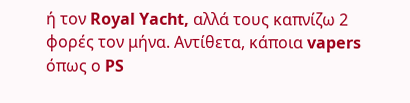ή τον Royal Yacht, αλλά τους καπνίζω 2 φορές τον μήνα. Αντίθετα, κάποια vapers όπως ο PS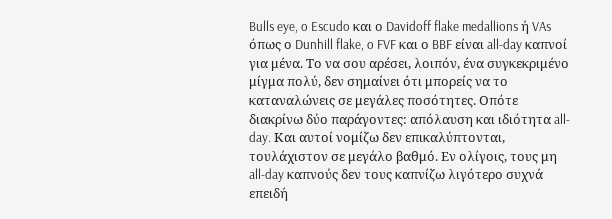Bulls eye, o Escudo και ο Davidoff flake medallions ή VAs όπως ο Dunhill flake, o FVF και ο BBF είναι all-day καπνοί για μένα. Tο να σου αρέσει, λοιπόν, ένα συγκεκριμένο μίγμα πολύ, δεν σημαίνει ότι μπορείς να το καταναλώνεις σε μεγάλες ποσότητες. Οπότε διακρίνω δύο παράγοντες: απόλαυση και ιδιότητα all-day. Και αυτοί νομίζω δεν επικαλύπτονται, τουλάχιστον σε μεγάλο βαθμό. Εν ολίγοις, τους μη all-day καπνούς δεν τους καπνίζω λιγότερο συχνά επειδή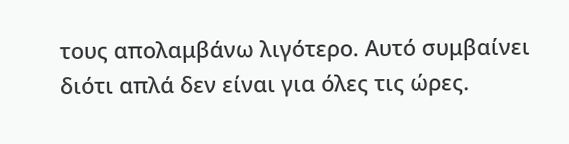τους απολαμβάνω λιγότερο. Αυτό συμβαίνει διότι απλά δεν είναι για όλες τις ώρες.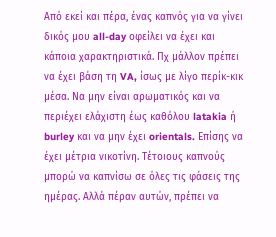Από εκεί και πέρα, ένας καπνός για να γίνει δικός μου all-day οφείλει να έχει και κάποια χαρακτηριστικά. Πχ μάλλον πρέπει να έχει βάση τη VA, ίσως με λίγο περίκ-κικ μέσα. Να μην είναι αρωματικός και να περιέχει ελάχιστη έως καθόλου latakia ή burley και να μην έχει orientals. Επίσης να έχει μέτρια νικοτίνη. Τέτοιους καπνούς μπορώ να καπνίσω σε όλες τις φάσεις της ημέρας. Αλλά πέραν αυτών, πρέπει να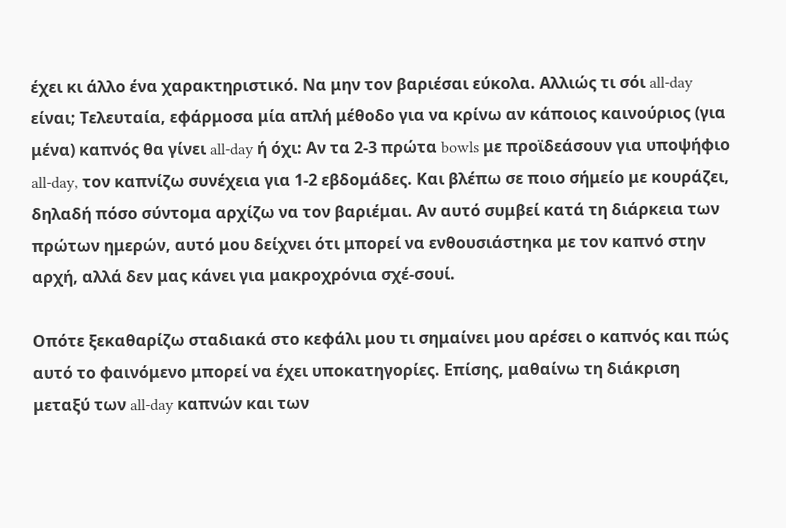έχει κι άλλο ένα χαρακτηριστικό. Να μην τον βαριέσαι εύκολα. Αλλιώς τι σόι all-day είναι; Τελευταία, εφάρμοσα μία απλή μέθοδο για να κρίνω αν κάποιος καινούριος (για μένα) καπνός θα γίνει all-day ή όχι: Αν τα 2-3 πρώτα bowls με προϊδεάσουν για υποψήφιο all-day, τον καπνίζω συνέχεια για 1-2 εβδομάδες. Και βλέπω σε ποιο σήμείο με κουράζει, δηλαδή πόσο σύντομα αρχίζω να τον βαριέμαι. Αν αυτό συμβεί κατά τη διάρκεια των πρώτων ημερών, αυτό μου δείχνει ότι μπορεί να ενθουσιάστηκα με τον καπνό στην αρχή, αλλά δεν μας κάνει για μακροχρόνια σχέ-σουί.

Οπότε ξεκαθαρίζω σταδιακά στο κεφάλι μου τι σημαίνει μου αρέσει ο καπνός και πώς αυτό το φαινόμενο μπορεί να έχει υποκατηγορίες. Επίσης, μαθαίνω τη διάκριση μεταξύ των all-day καπνών και των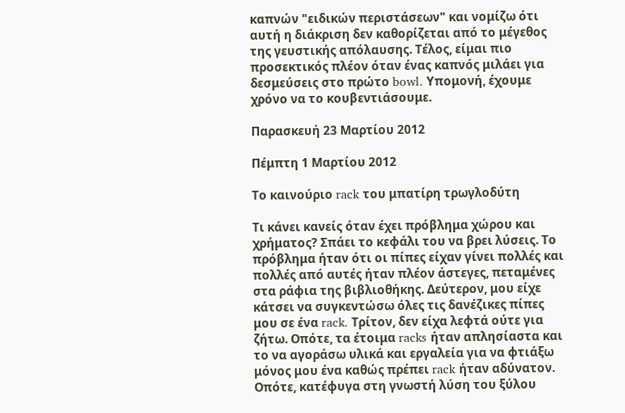καπνών "ειδικών περιστάσεων" και νομίζω ότι αυτή η διάκριση δεν καθορίζεται από το μέγεθος της γευστικής απόλαυσης. Τέλος, είμαι πιο προσεκτικός πλέον όταν ένας καπνός μιλάει για δεσμεύσεις στο πρώτο bowl. Υπομονή, έχουμε χρόνο να το κουβεντιάσουμε.

Παρασκευή 23 Μαρτίου 2012

Πέμπτη 1 Μαρτίου 2012

Το καινούριο rack του μπατίρη τρωγλοδύτη

Τι κάνει κανείς όταν έχει πρόβλημα χώρου και χρήματος? Σπάει το κεφάλι του να βρει λύσεις. Το πρόβλημα ήταν ότι οι πίπες είχαν γίνει πολλές και πολλές από αυτές ήταν πλέον άστεγες, πεταμένες στα ράφια της βιβλιοθήκης. Δεύτερον, μου είχε κάτσει να συγκεντώσω όλες τις δανέζικες πίπες μου σε ένα rack. Τρίτον, δεν είχα λεφτά ούτε για ζήτω. Οπότε, τα έτοιμα racks ήταν απλησίαστα και το να αγοράσω υλικά και εργαλεία για να φτιάξω μόνος μου ένα καθώς πρέπει rack ήταν αδύνατον. Οπότε, κατέφυγα στη γνωστή λύση του ξύλου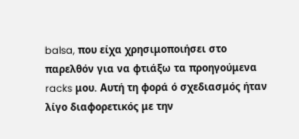balsa, που είχα χρησιμοποιήσει στο παρελθόν για να φτιάξω τα προηγούμενα racks μου. Αυτή τη φορά ό σχεδιασμός ήταν λίγο διαφορετικός με την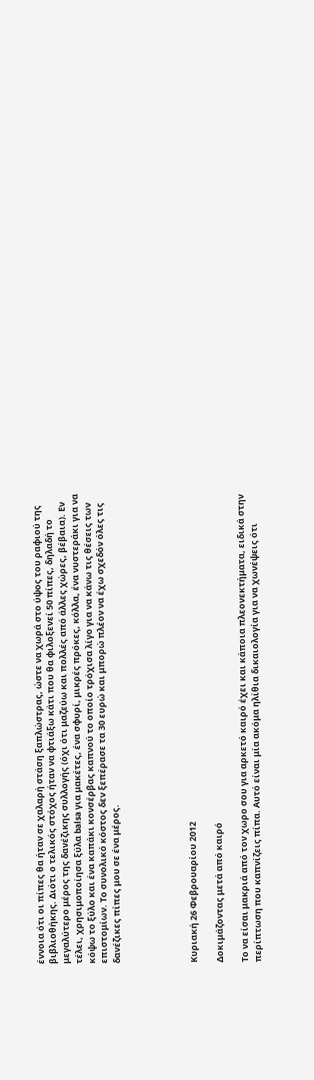έννοια ότι οι πίπες θα ήταν σε χαλαρή στάση ξαπλώστρας, ώστε να χωρά στο ύψος του ραφιού της βιβλιοθήκης. Διότι ο τελικός στόχος ήταν να φτιάξω κάτι που θα φιλοξενεί 50 πίπες, δηλαδή το μεγαλύτερο μέρος της δανέζικης συλλογής (όχι ότι μαζεύω και πολλές από άλλες χώρες, βέβαια). Εν τέλει, χρησιμοποίησα ξύλα balsa για μακέτες, ένα σφυρί, μικρές πρόκες, κόλλα, ένα νυστεράκι για να κόψω το ξύλο και ένα καπάκι κονσέρβας καπνού το οποίο τρόχισα λίγο για να κάνω τις θέσεις των επιστομίων. Το συνολικό κόστος δεν ξεπέρασε τα 30 ευρώ και μπορώ πλέον να έχω σχεδόν όλες τις δανέζικες πίπες μου σε ένα μέρος.





Κυριακή 26 Φεβρουαρίου 2012

Δοκιμάζοντας μετά από καιρό

Το να είσαι μακριά από τον χωρο σου για αρκετό καιρό έχει και κάποια πλεονεκτήματα, ειδικά στην περίπτωση που καπνίζεις πίπα. Αυτό είναι μία ακόμα ηλίθια δικαιολογία για να χωνέψεις ότι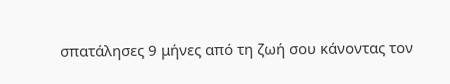σπατάλησες 9 μήνες από τη ζωή σου κάνοντας τον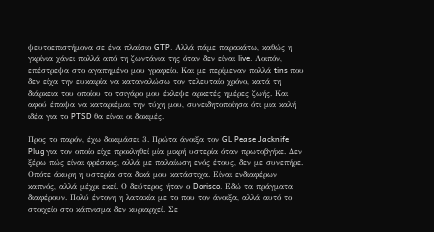ψευτοεπιστήμονα σε ένα πλαίσιο GTP. Αλλά πάμε παρακάτω, καθώς η γκρίνια χάνει πολλά από τη ζωντάνια της όταν δεν είναι live. Λοιπόν, επέστρεψα στο αγαπημένο μου γραφείο. Και με περίμεναν πολλά tins που δεν είχα την ευκαιρία να καταναλώσω τον τελευταίο χρόνο, κατά τη διάρκεια του οποίου το τσιγάρο μου έκλεψε αρκετές ημέρες ζωής. Και αφού έπαψα να καταριέμαι την τύχη μου, συνειδητοποίησα ότι μια καλή ιδέα για το PTSD θα είναι οι δοκιμές.

Προς το παρόν, έχω δοκιμάσει 3. Πρώτα άνοιξα τον GL Pease Jacknife Plug για τον οποίο είχε προκληθεί μία μικρή υστερία όταν πρωτοβγήκε. Δεν ξέρω πώς είναι φρέσκος, αλλά με παλαίωση ενός έτους, δεν με συνεπήρε. Οπότε άκυρη η υστερία στα δικά μου κατάστιχα. Είναι ενδιαφέρων καπνός, αλλά μέχρι εκεί. Ο δεύτερος ήταν ο Dorisco. Εδώ τα πράγματα διαφέρουν. Πολύ έντονη η λατακία με το που τον άνοιξα, αλλά αυτό το στοιχείο στο κάπνισμα δεν κυριαρχεί. Σε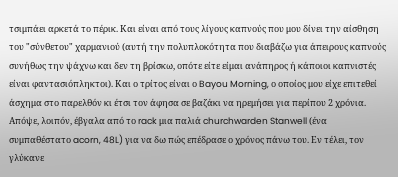τσιμπάει αρκετά το πέρικ. Και είναι από τους λίγους καπνούς που μου δίνει την αίσθηση του "σύνθετου" χαρμανιού (αυτή την πολυπλοκότητα που διαβάζω για άπειρους καπνούς συνήθως την ψάχνω και δεν τη βρίσκω, οπότε είτε είμαι ανάπηρος ή κάποιοι καπνιστές είναι φαντασιόπληκτοι). Και ο τρίτος είναι ο Bayou Morning, ο οποίος μου είχε επιτεθεί άσχημα στο παρελθόν κι έτσι τον άφησα σε βαζάκι να ηρεμήσει για περίπου 2 χρόνια. Απόψε, λοιπόν, έβγαλα από το rack μια παλιά churchwarden Stanwell (ένα συμπαθέστατο acorn, 48L) για να δω πώς επέδρασε ο χρόνος πάνω του. Εν τέλει, τον γλύκανε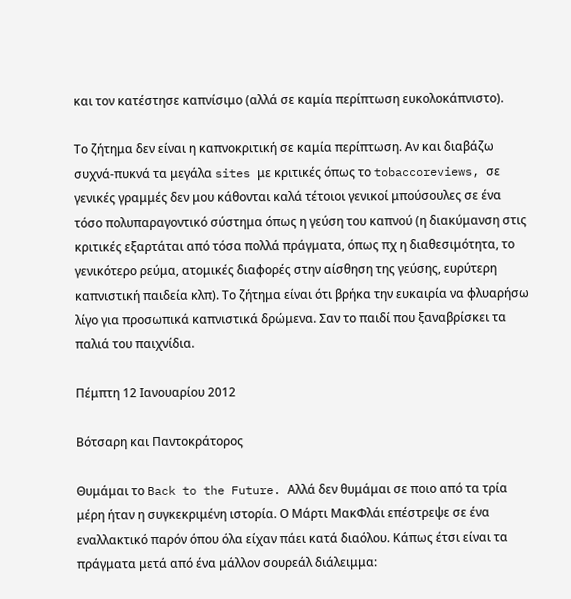και τον κατέστησε καπνίσιμο (αλλά σε καμία περίπτωση ευκολοκάπνιστο).

Το ζήτημα δεν είναι η καπνοκριτική σε καμία περίπτωση. Αν και διαβάζω συχνά-πυκνά τα μεγάλα sites με κριτικές όπως το tobaccoreviews, σε γενικές γραμμές δεν μου κάθονται καλά τέτοιοι γενικοί μπούσουλες σε ένα τόσο πολυπαραγοντικό σύστημα όπως η γεύση του καπνού (η διακύμανση στις κριτικές εξαρτάται από τόσα πολλά πράγματα, όπως πχ η διαθεσιμότητα, το γενικότερο ρεύμα, ατομικές διαφορές στην αίσθηση της γεύσης, ευρύτερη καπνιστική παιδεία κλπ). Το ζήτημα είναι ότι βρήκα την ευκαιρία να φλυαρήσω λίγο για προσωπικά καπνιστικά δρώμενα. Σαν το παιδί που ξαναβρίσκει τα παλιά του παιχνίδια.

Πέμπτη 12 Ιανουαρίου 2012

Βότσαρη και Παντοκράτορος

Θυμάμαι το Back to the Future. Αλλά δεν θυμάμαι σε ποιο από τα τρία μέρη ήταν η συγκεκριμένη ιστορία. Ο Μάρτι ΜακΦλάι επέστρεψε σε ένα εναλλακτικό παρόν όπου όλα είχαν πάει κατά διαόλου. Κάπως έτσι είναι τα πράγματα μετά από ένα μάλλον σουρεάλ διάλειμμα: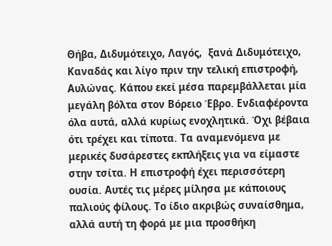Θήβα, Διδυμότειχο, Λαγός,  ξανά Διδυμότειχο, Καναδάς και λίγο πριν την τελική επιστροφή, Αυλώνας. Κάπου εκεί μέσα παρεμβάλλεται μία μεγάλη βόλτα στον Βόρειο Έβρο. Ενδιαφέροντα όλα αυτά, αλλά κυρίως ενοχλητικά. Όχι βέβαια ότι τρέχει και τίποτα. Τα αναμενόμενα με μερικές δυσάρεστες εκπλήξεις για να είμαστε στην τσίτα. Η επιστροφή έχει περισσότερη ουσία. Αυτές τις μέρες μίλησα με κάποιους παλιούς φίλους. Το ίδιο ακριβώς συναίσθημα, αλλά αυτή τη φορά με μια προσθήκη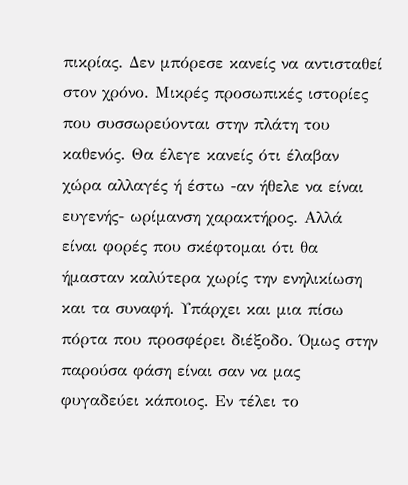πικρίας. Δεν μπόρεσε κανείς να αντισταθεί στον χρόνο. Μικρές προσωπικές ιστορίες που συσσωρεύονται στην πλάτη του καθενός. Θα έλεγε κανείς ότι έλαβαν χώρα αλλαγές ή έστω -αν ήθελε να είναι ευγενής- ωρίμανση χαρακτήρος. Αλλά  είναι φορές που σκέφτομαι ότι θα ήμασταν καλύτερα χωρίς την ενηλικίωση και τα συναφή. Υπάρχει και μια πίσω πόρτα που προσφέρει διέξοδο. Όμως στην παρούσα φάση είναι σαν να μας φυγαδεύει κάποιος. Εν τέλει το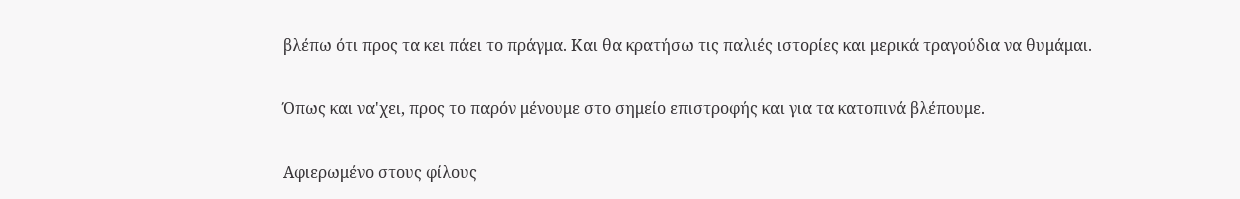βλέπω ότι προς τα κει πάει το πράγμα. Και θα κρατήσω τις παλιές ιστορίες και μερικά τραγούδια να θυμάμαι.

Όπως και να'χει, προς το παρόν μένουμε στο σημείο επιστροφής και για τα κατοπινά βλέπουμε.

Αφιερωμένο στους φίλους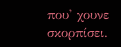που' χουνε σκορπίσει.